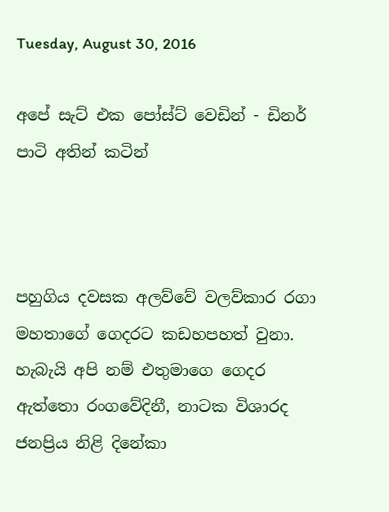Tuesday, August 30, 2016

අපේ සැට් එක පෝස්ට් වෙඩින් - ඩිනර් පාටි අතින් කටින්



පහුගිය දවසක අලව්වේ වලව්කාර රගා මහතාගේ ගෙදරට කඩහපහත් වුනා. හැබැයි අපි නම් එතුමාගෙ ගෙදර ඇත්තො රංගවේදිනී, නාටක විශාරද ජනප්‍රිය නිළි දිනේකා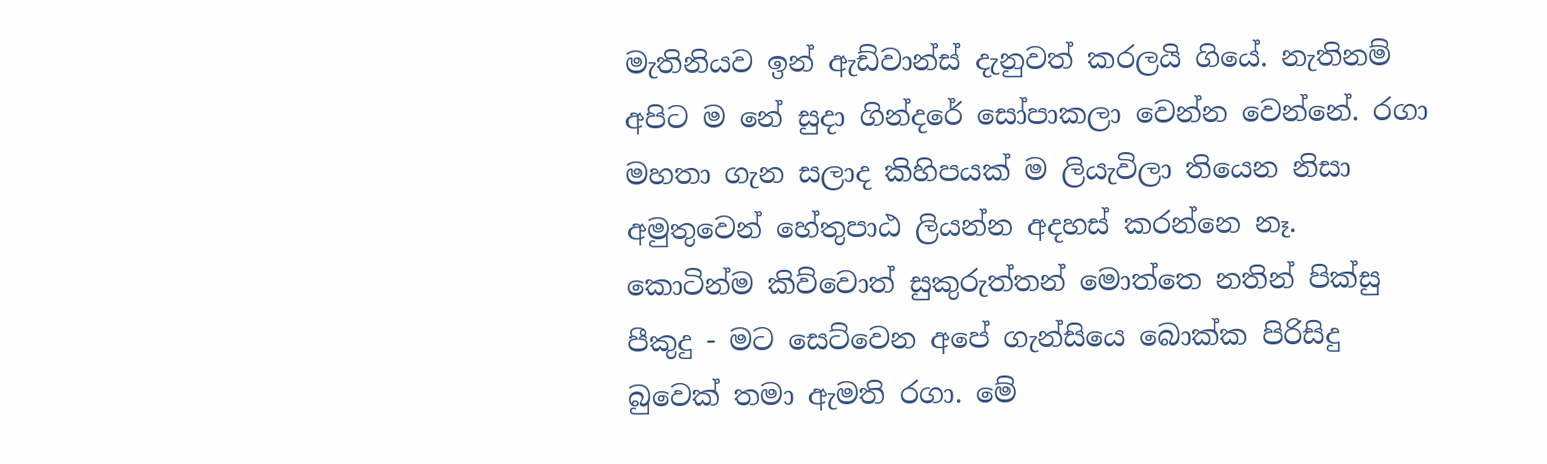මැතිනියව ඉන් ඇඩ්වාන්ස් දැනුවත් කරලයි ගියේ. නැතිනම් අපිට ම නේ සුදා ගින්දරේ සෝපාකලා වෙන්න වෙන්නේ. රගා මහතා ගැන සලාද කිහිපයක් ම ලියැවිලා තියෙන නිසා අමුතුවෙන් හේතුපාඨ ලියන්න අදහස් කරන්නෙ නෑ. කොටින්ම කිව්වොත් සුකුරුත්තන් මොත්තෙ නතින් පික්සු පීකුදු - මට සෙට්වෙන අපේ ගැන්සියෙ බොක්ක පිරිසිදු බුවෙක් තමා ඇමති රගා. මේ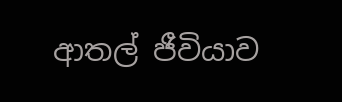ආතල් ජීවියාව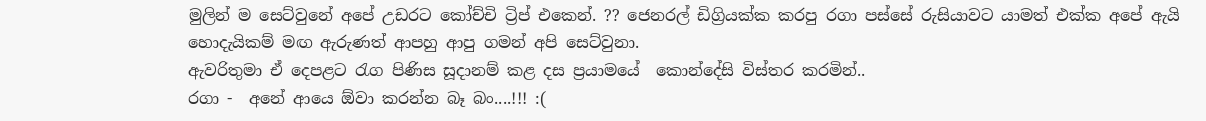මුලින් ම සෙට්වුනේ අපේ උඩරට කෝච්චි ට්‍රිප් එකෙන්. ?? ජෙනරල් ඩිග්‍රියක්ක කරපු රගා පස්සේ රුසියාවට යාමත් එක්ක අපේ ඇයි හොදැයිකම් මඟ ඇරුණත් ආපහු ආපු ගමන් අපි සෙට්වුනා.
ඇවරිතුමා ඒ දෙපළට රැග පිණිස සූදානම් කළ දස ප්‍රයාමයේ  කොන්දේසි විස්තර කරමින්..
රගා -  අනේ ආයෙ ඕවා කරන්න බෑ බං....!!! :(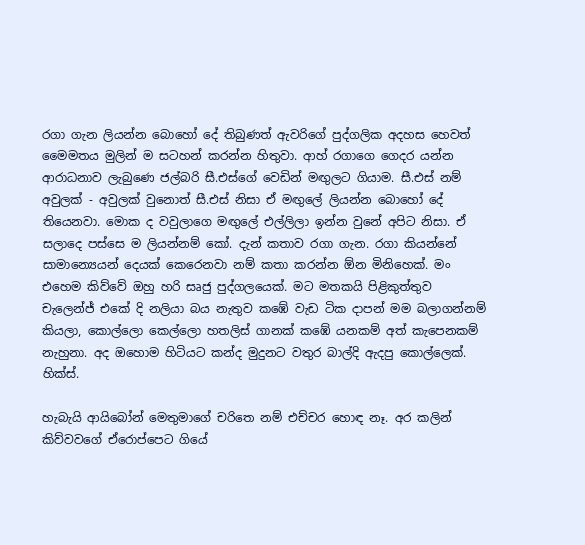රගා ගැන ලියන්න බොහෝ දේ තිබුණත් ඇවරිගේ පුද්ගලික අදහස හෙවත් මෛමතය මුලින් ම සටහන් කරන්න හිතුවා. ආහ් රගාගෙ ගෙදර යන්න ආරාධනාව ලැබුණෙ ජල්බරි සී.එස්ගේ වෙඩින් මඟුලට ගියාම. සී.එස් නම් අවුලක් - අවුලක් වුනොත් සී.එස් නිසා ඒ මඟුලේ ලියන්න බොහෝ දේ තියෙනවා. මොක ද වවුලාගෙ මඟුලේ එල්ලිලා ඉන්න වුනේ අපිට නිසා. ඒ සලාදෙ පස්සෙ ම ලියන්නම් කෝ. දැන් කතාව රගා ගැන. රගා කියන්නේ සාමාන්‍යෙයන් දෙයක් කෙරෙනවා නම් කතා කරන්න ඕන මිනිහෙක්. මං එහෙම කිව්වේ ඔහු හරි සෘජු පුද්ගලයෙක්. මට මතකයි පිළිකුත්තුව චැලෙන්ජ් එකේ දි නලියා බය නැතුව කඹේ වැඩ ටික දාපන් මම බලාගන්නම් කියලා, කොල්ලො කෙල්ලො හතලිස් ගානක් කඹේ යනකම් අත් කැපෙනකම් නැහුනා. අද ඔහොම හිටියට කන්ද මුදුනට වතුර බාල්දි ඇදපු කොල්ලෙක්. හික්ස්.

හැබැයි ආයිබෝන් මෙතුමාගේ චරිතෙ නම් එච්චර හොඳ නෑ. අර කලින් කිව්වවගේ ඒරොප්පෙට ගියේ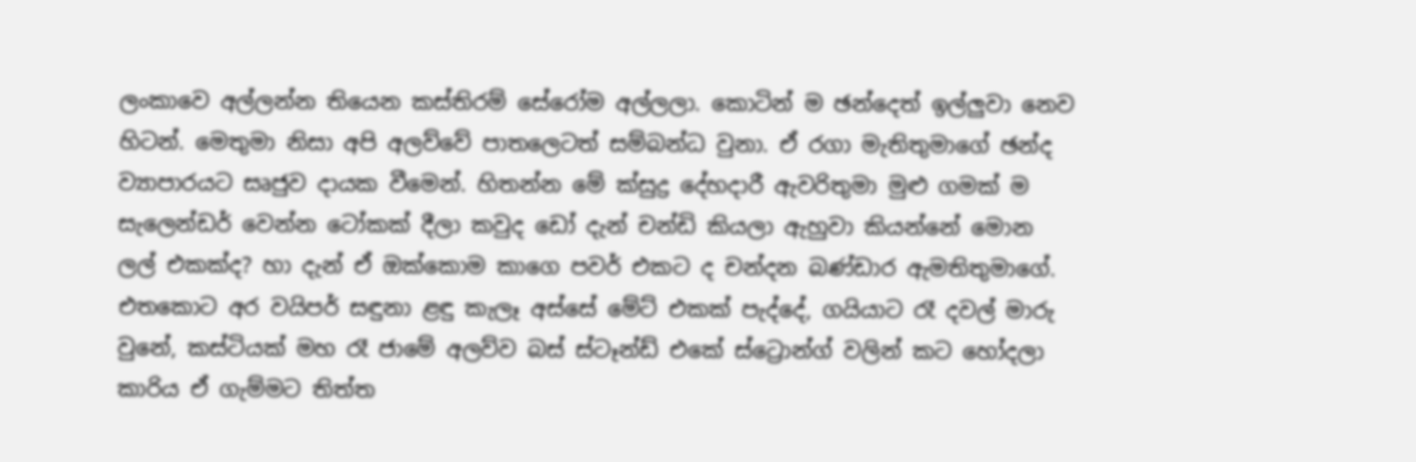ලංකාවෙ අල්ලන්න තියෙන කස්තිරම් සේරෝම අල්ලලා. කොටින් ම ඡන්දෙත් ඉල්ලුවා නෙව හිටන්. මෙතුමා නිසා අපි අලව්වේ පාතලෙටත් සම්බන්ධ වුනා. ඒ රගා මැතිතුමාගේ ඡන්ද ව්‍යාපාරයට සෘජුව දායක වීමෙන්. හිතන්න මේ ක්සුද්‍ර දේහදාරී ඇවරිතුමා මුළු ගමක් ම සැලෙන්ඩර් වෙන්න ටෝකක් දීලා කවුද ඩෝ දැන් චන්ඩි කියලා ඇහුවා කියන්නේ මොන ලල් එකක්ද? හා දැන් ඒ ඔක්කොම කාගෙ පවර් එකට ද චන්දන බණ්ඩාර ඇමතිතුමාගේ. එතකොට අර වයිපර් සඳුනා ළඳු කැලෑ අස්සේ මේට් එකක් පැද්දේ, ගයියාට රෑ දවල් මාරු වුනේ, කස්ටියක් මහ රෑ ජාමේ අලව්ව බස් ස්ටෑන්ඩ් එකේ ස්ට්‍රොන්ග් වලින් කට හෝදලා කාරිය ඒ ගැම්මට තිත්ත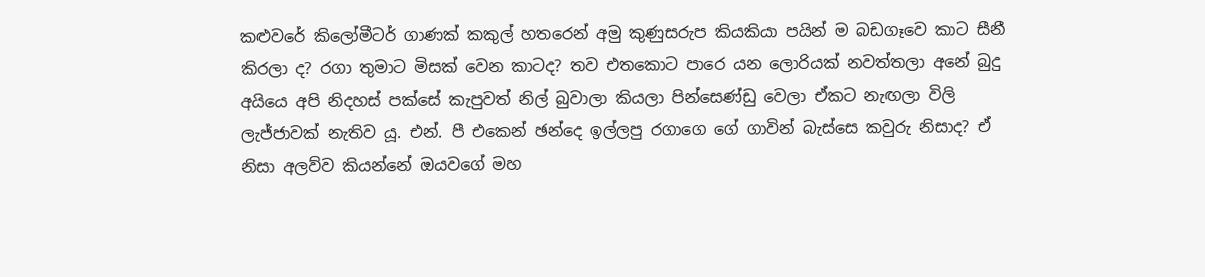කළුවරේ කිලෝමීටර් ගාණක් කකුල් හතරෙන් අමු කුණුසරුප කියකියා පයින් ම බඩගෑවෙ කාට සීනී කිරලා ද? රගා තුමාට මිසක් වෙන කාටද? තව එතකොට පාරෙ යන ලොරියක් නවත්තලා අනේ බුදු අයියෙ අපි නිදහස් පක්සේ කැපුවත් නිල් බුවාලා කියලා පින්සෙණ්ඩු වෙලා ඒකට නැඟලා විලි ලැජ්ජාවක් නැතිව යූ. එන්. පී එකෙන් ඡන්දෙ ඉල්ලපු රගාගෙ ගේ ගාවින් බැස්සෙ කවුරු නිසාද? ඒ නිසා අලව්ව කියන්නේ ඔයවගේ මහ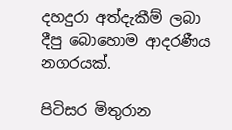දහදුරා අත්දැකීම් ලබා දීපු බොහොම ආදරණීය නගරයක්.

පිටිසර මිතුරාන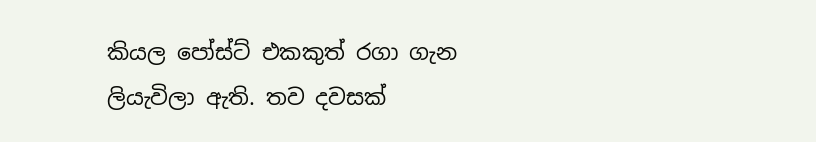කියල පෝස්ට් එකකුත් රගා ගැන ලියැවිලා ඇති. තව දවසක්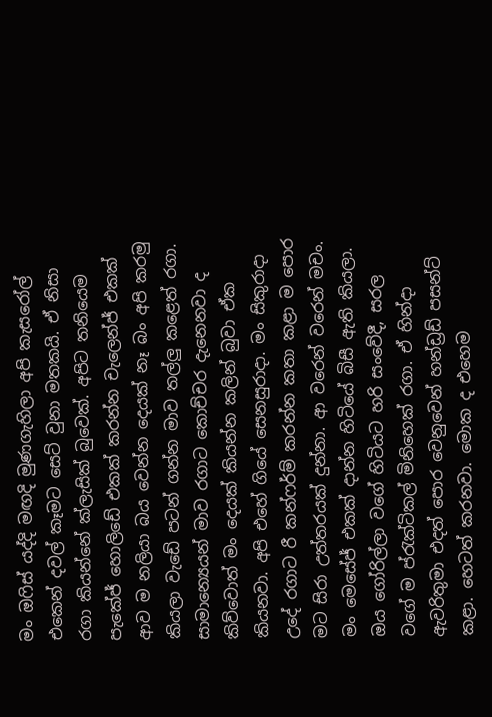මං ඔෆිස් යද්දි මඟදි මුණගැහිලා අපි කැසරෝල් එකෙන් දවල් කෑමට සෙට් වුනා මතකයි. ඒ නිසා රගා කියන්නේ ක්ලැසික් බුවෙක්. අපිට තනියෙම පැකේජ් හොලිඩේ එකක් කරන්න චැලෙන්ජ් එකක් ආව ම නලියා බය වෙන්න දෙයක් නෑ බං අපි කරමු කියලා වැඩේ පටන් ගන්න මාව තල්ලු කළෙත් රගා. සාමාන්‍යෙයන් මාව රගාට කොච්චර දැනෙනවා ද කිව්වොත් මං දෙයක් කියන්න කලින් බුවා ඒක කියනවා. අපි එහේ ගියේ සෙනසුරාදා. මං සිකුරාදා උදේ රගාට රී කන්ෆර්ම් කරන්න කතා කළා ම පොර මට සිරා උත්තරයක් දුන්නා. ආ වරෙන් වරෙන් මචං. මං මෙසේජ් එකක් දාන්න හිටියේ බිසී ඇති කියලා. ඔය ගෝරිල්ලා වගේ හිටියට හරි සංවේදී, සරල වගේ ම ප්රැක්ටිකල් මිනිහෙක් රගා. ඒ හින්දා ඇවරිතුමා එදත් පොර වෙනුවෙන් හන්ඩ්‍රඩ් පසන්ට් කළා. හෙටත් කරනවා. මොක ද එහෙම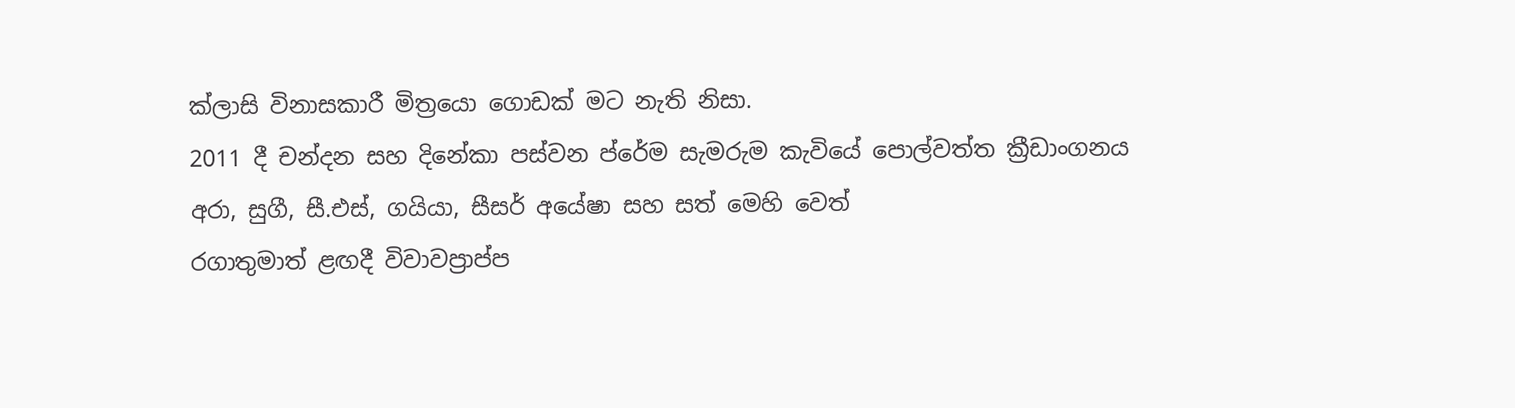ක්ලාසි විනාසකාරී මිත්‍රයො ගොඩක් මට නැති නිසා.
2011 දී චන්දන සහ දිනේකා පස්වන ප්රේම සැමරුම කැවියේ පොල්වත්ත ක්‍රීඩාංගනය
අරා, සුගී, සී.එස්, ගයියා, සීසර් අයේෂා සහ සත් මෙහි වෙත්
රගාතුමාත් ළඟදී විවාවප්‍රාප්ප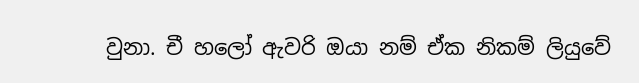වුනා. චී හලෝ ඇවරි ඔයා නම් ඒක නිකම් ලියුවේ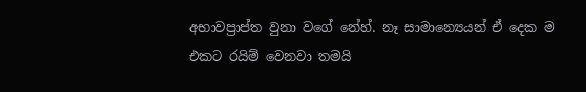අභාවප්‍රාප්ත වුනා වගේ නේහ්. නෑ සාමාන්‍යෙයන් ඒ දෙක ම එකට රයිම් වෙනවා තමයි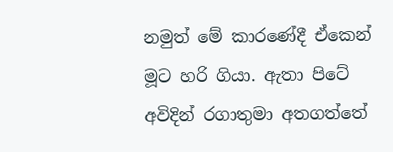නමුත් මේ කාරණේදී ඒකෙන් මූට හරි ගියා. ඇතා පිටේ අවිදින් රගාතුමා අතගත්තේ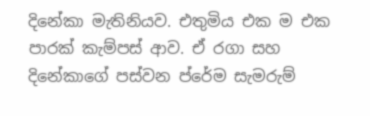දිනේකා මැතිනියව. එතුමිය එක ම එක පාරක් කැම්පස් ආව. ඒ රගා සහ දිනේකාගේ පස්වන ප්රේම සැමරුම්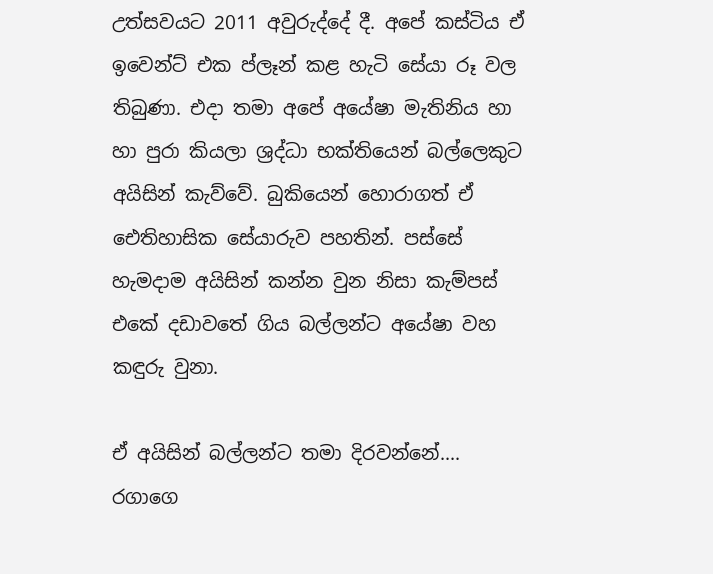උත්සවයට 2011 අවුරුද්දේ දී. අපේ කස්ටිය ඒ ඉවෙන්ට් එක ප්ලෑන් කළ හැටි සේයා රූ වල තිබුණා. එදා තමා අපේ අයේෂා මැතිනිය හා හා පුරා කියලා ශ්‍රද්ධා භක්තියෙන් බල්ලෙකුට අයිසින් කැව්වේ. බුකියෙන් හොරාගත් ඒ ඓතිහාසික සේයාරුව පහතින්. පස්සේ හැමදාම අයිසින් කන්න වුන නිසා කැම්පස් එකේ දඩාවතේ ගිය බල්ලන්ට අයේෂා වහ කඳුරු වුනා.

ඒ අයිසින් බල්ලන්ට තමා දිරවන්නේ....
රගාගෙ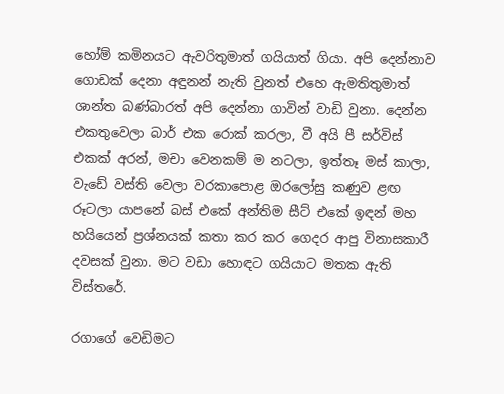හෝම් කමිනයට ඇවරිතුමාත් ගයියාත් ගියා. අපි දෙන්නාව ගොඩක් දෙනා අඳුනන් නැති වුනත් එහෙ ඇමතිතුමාත් ශාන්ත බණ්බාරත් අපි දෙන්නා ගාවින් වාඩි වුනා. දෙන්න එකතුවෙලා බාර් එක රොක් කරලා, වී අයි පී සර්විස් එකක් අරන්, මචා වෙනකම් ම නටලා, ඉත්තෑ මස් කාලා, වැඩේ වස්ති වෙලා වරකාපොළ ඔරලෝසු කණුව ළඟ රූටලා යාපනේ බස් එකේ අන්තිම සීට් එකේ ඉඳන් මහ හයියෙන් ප්‍රශ්නයක් කතා කර කර ගෙදර ආපු විනාසකාරී දවසක් වුනා. මට වඩා හොඳට ගයියාට මතක ඇති විස්තරේ.

රගාගේ වෙඩිමට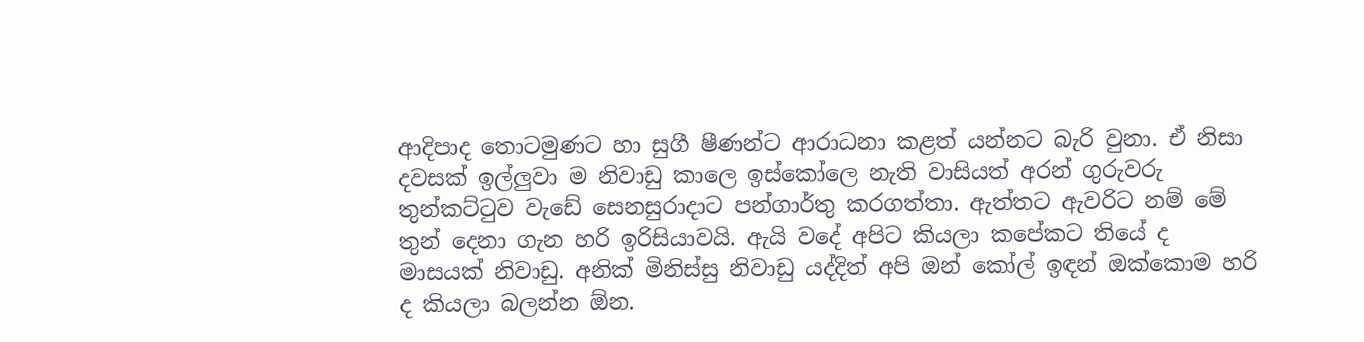ආදිපාද තොටමුණට හා සුගී ෂීණන්ට ආරාධනා කළත් යන්නට බැරි වුනා. ඒ නිසා දවසක් ඉල්ලුවා ම නිවාඩු කාලෙ ඉස්කෝලෙ නැති වාසියත් අරන් ගුරුවරු තුන්කට්ටුව වැඩේ සෙනසුරාදාට පන්ගාර්තු කරගත්තා. ඇත්තට ඇවරිට නම් මේ තුන් දෙනා ගැන හරි ඉරිසියාවයි. ඇයි වදේ අපිට කියලා කපේකට තියේ ද මාසයක් නිවාඩු. අනික් මිනිස්සු නිවාඩු යද්දිත් අපි ඔන් කෝල් ඉඳන් ඔක්කොම හරි ද කියලා බලන්න ඕන.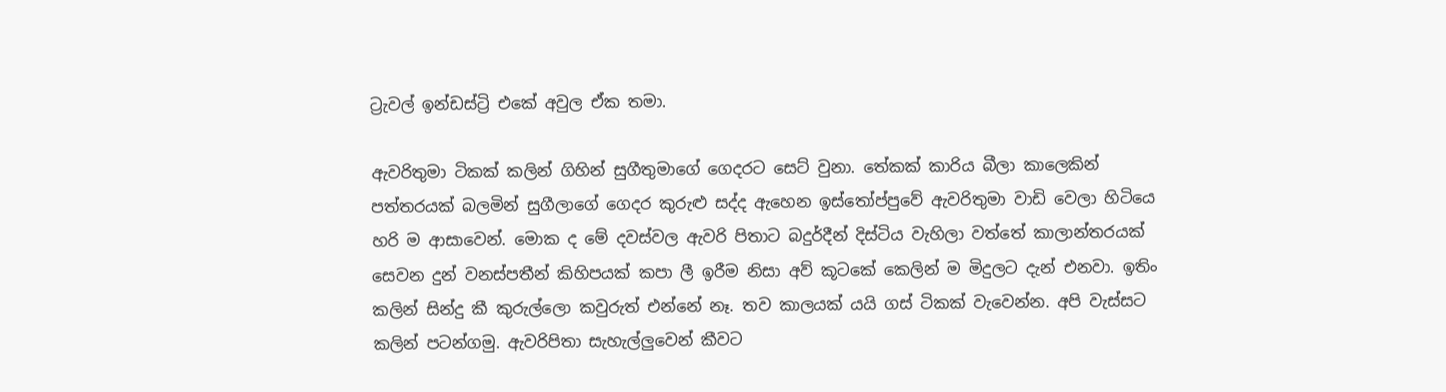ට්‍රැවල් ඉන්ඩස්ට්‍රි එකේ අවුල ඒක තමා.

ඇවරිතුමා ටිකක් කලින් ගිහින් සුගීතුමාගේ ගෙදරට සෙට් වුනා. තේකක් කාරිය බීලා කාලෙකින් පත්තරයක් බලමින් සුගීලාගේ ගෙදර කුරුළු සද්ද ඇහෙන ඉස්තෝප්පුවේ ඇවරිතුමා වාඩි වෙලා හිටියෙ හරි ම ආසාවෙන්. මොක ද මේ දවස්වල ඇවරි පිතාට බදුර්දීන් දිස්ටිය වැහිලා වත්තේ කාලාන්තරයක් සෙවන දුන් වනස්පතීන් කිහිපයක් කපා ලී ඉරීම නිසා අව් කූටකේ කෙලින් ම මිදුලට දැන් එනවා. ඉතිං කලින් සින්දු කී කුරුල්ලො කවුරුත් එන්නේ නෑ. තව කාලයක් යයි ගස් ටිකක් වැවෙන්න. අපි වැස්සට කලින් පටන්ගමු. ඇවරිපිතා සැහැල්ලුවෙන් කීවට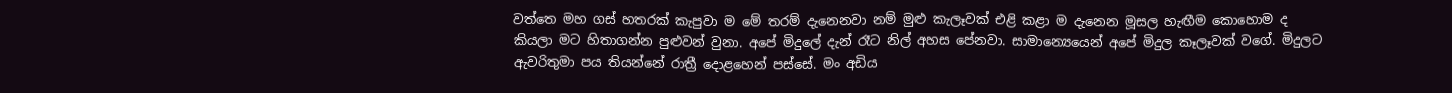වත්තෙ මහ ගස් හතරක් කැපුවා ම මේ තරම් දැනෙනවා නම් මුළු කැලෑවක් එළි කළා ම දැනෙන මූසල හැඟීම කොහොම ද කියලා මට හිතාගන්න පුළුවන් වුනා. අපේ මිදුලේ දැන් රෑට නිල් අහස පේනවා. සාමාන්‍යෙයෙන් අපේ මිදුල කෑලෑවක් වගේ. මිදුලට ඇවරිතුමා පය තියන්නේ රාත්‍රී දොළහෙන් පස්සේ. මං අඩිය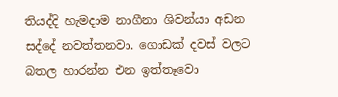තියද්දි හැමදාම නාගීනා ශිවන්යා අඩන සද්දේ නවත්තනවා. ගොඩක් දවස් වලට බතල හාරන්න එන ඉත්තෑවො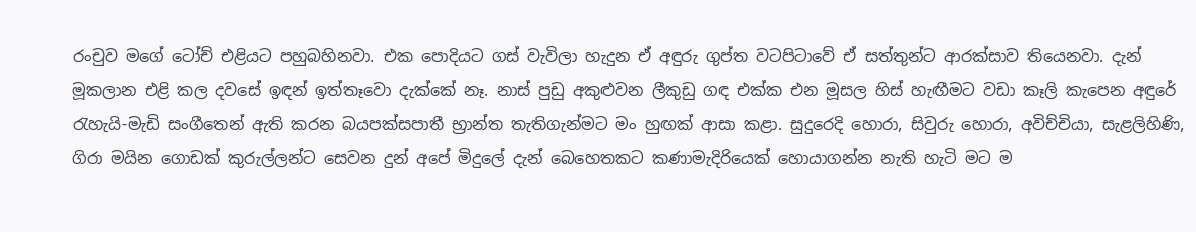රංචුව මගේ ටෝච් එළියට පහුබහිනවා. එක පොදියට ගස් වැවිලා හැදුන ඒ අඳුරු ගුප්ත වටපිටාවේ ඒ සත්තුන්ට ආරක්සාව තියෙනවා. දැන් මූකලාන එළි කල දවසේ ඉඳන් ඉත්තෑවො දැක්කේ නෑ. නාස් පුඩු අකුළුවන ලීකුඩු ගඳ එක්ක එන මූසල හිස් හැඟීමට වඩා කෑලි කැපෙන අඳුරේ රැහැයි-මැඩි සංගීතෙන් ඇති කරන බයපක්සපාතී භ්‍රාන්ත තැතිගැන්මට මං හුඟක් ආසා කළා. සුදුරෙදි හොරා, සිවුරු හොරා‍, අවිච්චියා, සැළලිහිණි, ගිරා මයින ගොඩක් කුරුල්ලන්ට සෙවන දුන් අපේ මිදුලේ දැන් බෙහෙතකට කණාමැදිරියෙක් හොයාගන්න නැති හැටි මට ම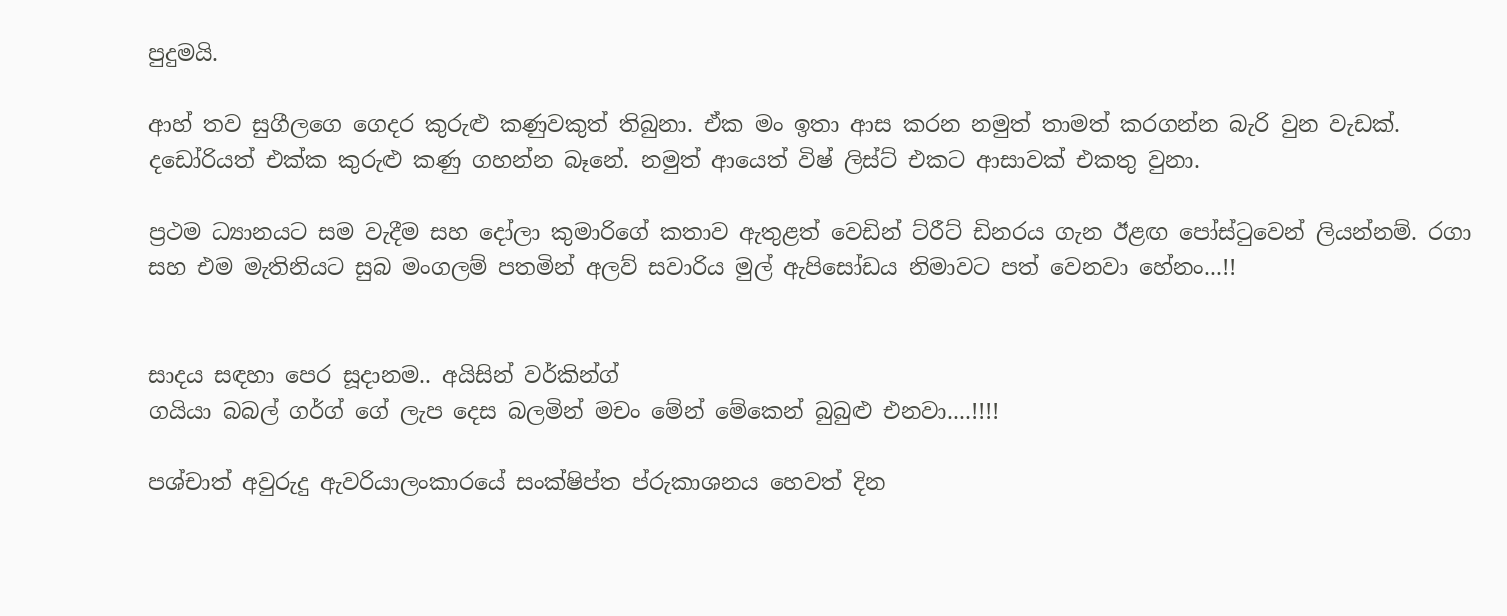පුදුමයි.

ආහ් තව සුගීලගෙ ගෙදර කුරුළු කණුවකුත් තිබුනා. ඒක මං ඉතා ආස කරන නමුත් තාමත් කරගන්න බැරි වුන වැඩක්. දඩෝරියත් එක්ක කුරුළු කණු ගහන්න බෑනේ. නමුත් ආයෙත් විෂ් ලිස්ට් එකට ආසාවක් එකතු වුනා.

ප්‍රථම ධ්‍යානයට සම වැදීම සහ දෝලා කුමාරිගේ කතාව ඇතුළත් වෙඩින් ට්රීට් ඩිනරය ගැන ඊළඟ පෝස්ටුවෙන් ලියන්නම්. රගා සහ එම මැතිනියට සුබ මංගලම් පතමින් අලව් සවාරිය මුල් ඇපිසෝඩය නිමාවට පත් වෙනවා හේනං...!!


සාදය සඳහා පෙර සූදානම.. අයිසින් වර්කින්ග්
ගයියා බබල් ගර්ග් ගේ ලැප දෙස බලමින් මචං මේන් මේකෙන් බුබුළු එනවා....!!!!

පශ්චාත් අවුරුදු ඇවරියාලංකාරයේ සංක්ෂිප්ත ප්රුකාශනය හෙවත් දින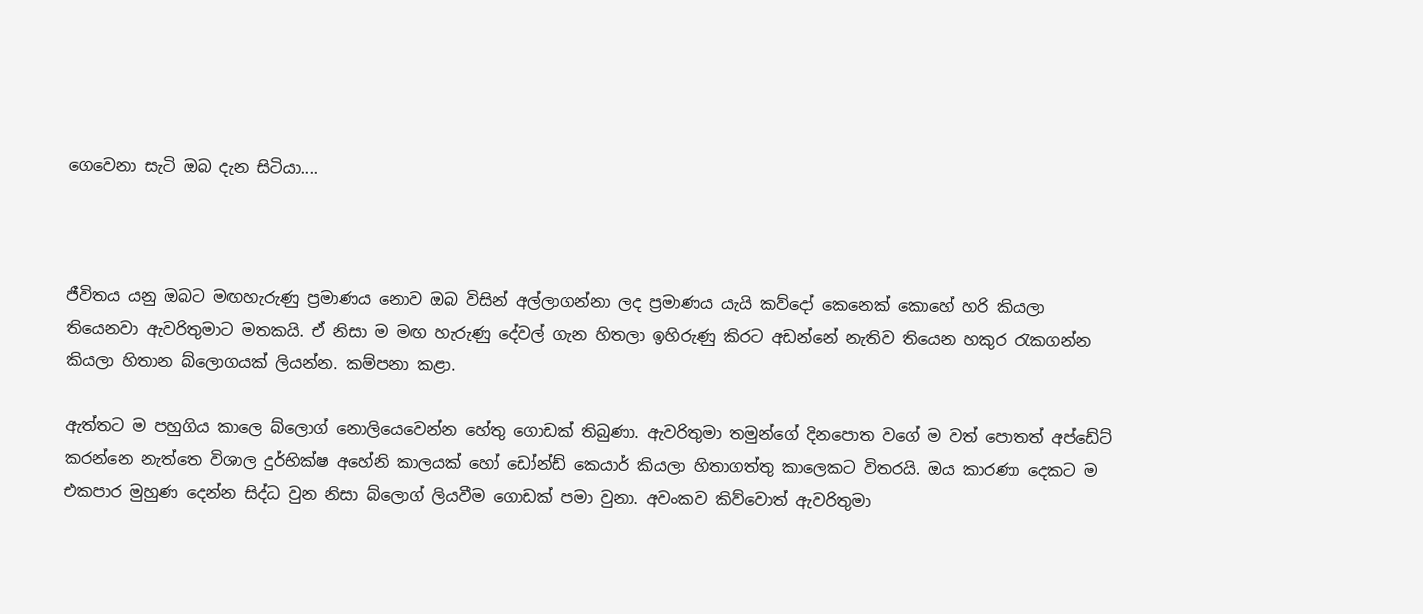ගෙවෙනා සැටි ඔබ දැන සිටියා....



ජීවිතය යනු ඔබට මඟහැරුණු ප්‍රමාණය නොව ඔබ විසින් අල්ලාගන්නා ලද ප්‍රමාණය යැයි කව්දෝ කෙනෙක් කොහේ හරි කියලා තියෙනවා ඇවරිතුමාට මතකයි. ඒ නිසා ම මඟ හැරුණු දේවල් ගැන හිතලා ඉහිරුණු කිරට අඩන්නේ නැතිව තියෙන හකුර රැකගන්න කියලා හිතාන බ්ලොගයක් ලියන්න. කම්පනා කළා.

ඇත්තට ම පහුගිය කාලෙ බ්ලොග් නොලියෙවෙන්න හේතු ගොඩක් තිබුණා. ඇවරිතුමා තමුන්ගේ දිනපොත වගේ ම වත් පොතත් අප්ඩේට් කරන්නෙ නැත්තෙ විශාල දුර්භික්ෂ අහේනි කාලයක් හෝ ඩෝන්ඩ් කෙයාර් කියලා හිතාගත්තු කාලෙකට විතරයි. ඔය කාරණා දෙකට ම එකපාර මුහුණ දෙන්න සිද්ධ වුන නිසා බ්ලොග් ලියවීම ගොඩක් පමා වුනා. අවංකව කිව්වොත් ඇවරිතුමා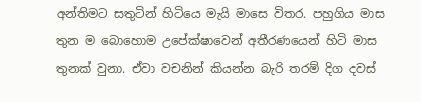අන්තිමට සතුටින් හිටියෙ මැයි මාසෙ විතර. පහුගිය මාස තුන ම බොහොම උපේක්ෂාවෙන් අතීරණයෙන් හිටි මාස තුනක් වුනා. ඒවා වචනින් කියන්න බැරි තරම් දිග දවස්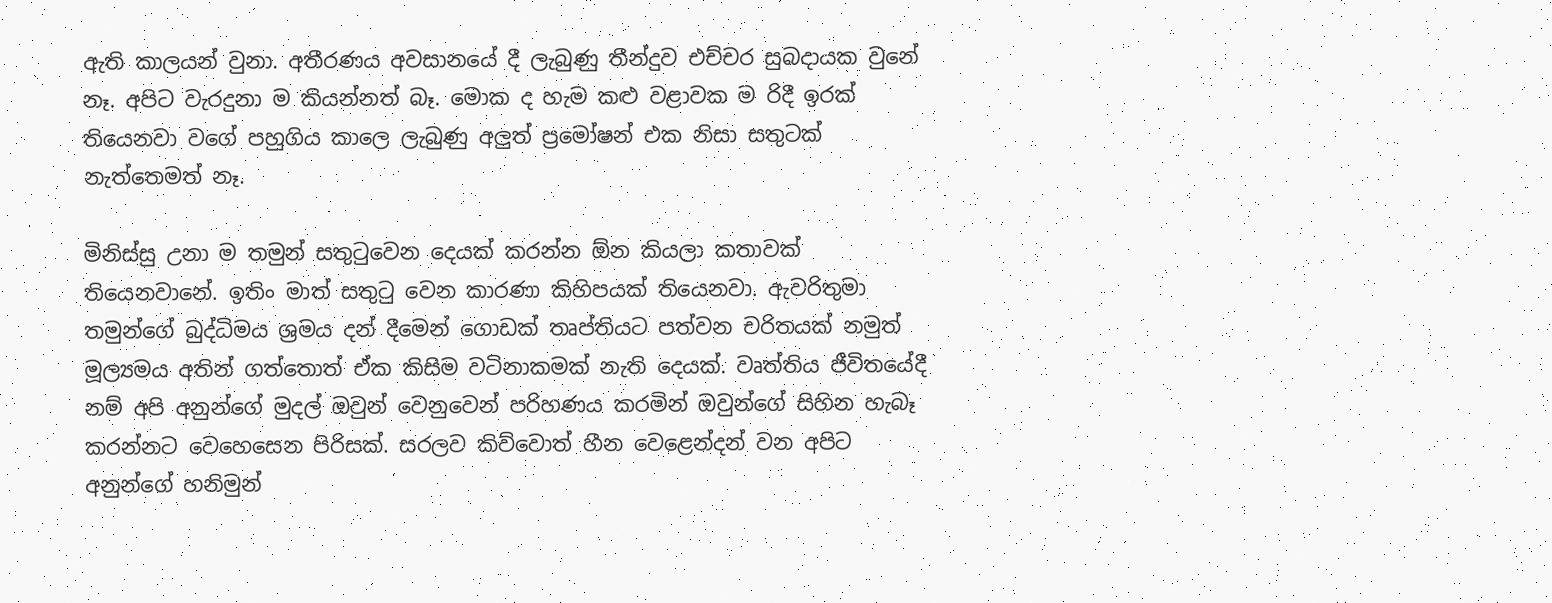ඇති කාලයන් වුනා. අතීරණය අවසානයේ දී ලැබුණු තීන්දුව එච්චර සුබදායක වුනේ නෑ. අපිට වැරදුනා ම කියන්නත් බෑ. මොක ද හැම කළු වළාවක ම රිදී ඉරක් තියෙනවා වගේ පහුගිය කාලෙ ලැබුණු අලුත් ප්‍රමෝෂන් එක නිසා සතුටක් නැත්තෙමත් නෑ.

මිනිස්සු උනා ම තමුන් සතුටුවෙන දෙයක් කරන්න ඕන කියලා කතාවක් තියෙනවානේ. ඉතිං මාත් සතුටු වෙන කාරණා කිහිපයක් තියෙනවා. ඇවරිතුමා තමුන්ගේ බුද්ධිමය ශ්‍රමය දන් දීමෙන් ගොඩක් තෘප්තියට පත්වන චරිතයක් නමුත් මූල්‍යමය අතින් ගත්තොත් ඒක කිසිම වටිනාකමක් නැති දෙයක්. වෘත්තිය ජීවිතයේදී නම් අපි අනුන්ගේ මුදල් ඔවුන් වෙනුවෙන් පරිහණය කරමින් ඔවුන්ගේ සිහින හැබෑ කරන්නට වෙහෙසෙන පිරිසක්. සරලව කිව්වොත් හීන වෙළෙන්දන් වන අපිට අනුන්ගේ හනිමුන්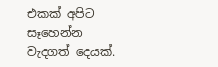එකක් අපිට සෑහෙන්න වැදගත් දෙයක්.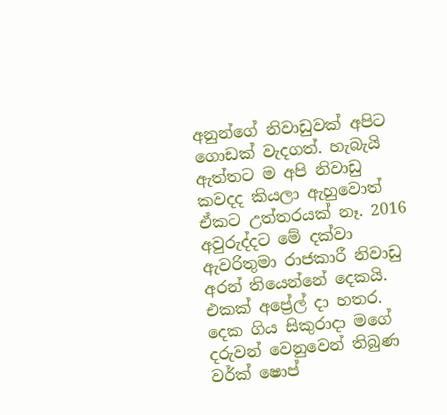අනුන්ගේ නිවාඩුවක් අපිට ගොඩක් වැදගත්. හැබැයි ඇත්තට ම අපි නිවාඩු කවදද කියලා ඇහුවොත් ඒකට උත්තරයක් නෑ. 2016  අවුරුද්දට මේ දක්වා ඇවරිතුමා රාජකාරී නිවාඩු අරන් තියෙන්නේ දෙකයි. එකක් අප්‍රේල් දා හතර. දෙක ගිය සිකුරාදා මගේ දරුවන් වෙනුවෙන් තිබුණ වර්ක් ෂොප්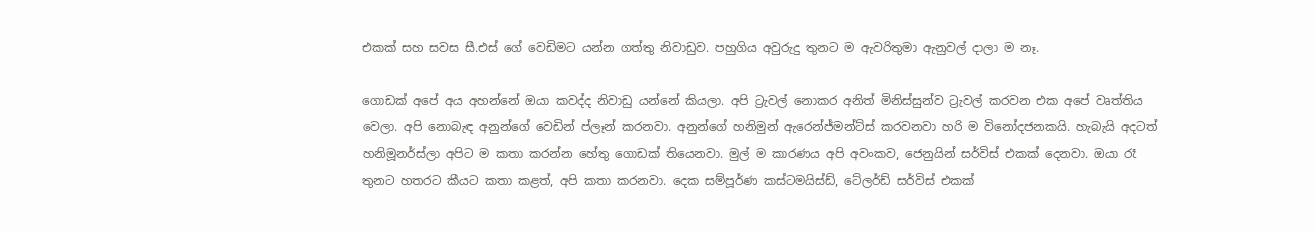එකක් සහ සවස සී.එස් ගේ වෙඩිමට යන්න ගත්තු නිවාඩුව. පහුගිය අවුරුදු තුනට ම ඇවරිතුමා ඇනුවල් දාලා ම නෑ.

ගොඩක් අපේ අය අහන්නේ ඔයා කවද්ද නිවාඩු යන්නේ කියලා. අපි ට්‍රැවල් නොකර අනිත් මිනිස්සුන්ව ට්‍රැවල් කරවන එක අපේ වෘත්තිය වෙලා. අපි නොබැඳ අනුන්ගේ වෙඩින් ප්ලෑන් කරනවා. අනුන්ගේ හනිමුන් ඇරෙන්ජ්මන්ට්ස් කරවනවා හරි ම විනෝදජනකයි. හැබැයි අදටත් හනිමූනර්ස්ලා අපිට ම කතා කරන්න හේතු ගොඩක් තියෙනවා. මුල් ම කාරණය අපි අවංකව, ජෙනුයින් සර්විස් එකක් දෙනවා. ඔයා රෑ තුනට හතරට කීයට කතා කළත්, අපි කතා කරනවා. දෙක සම්පූර්ණ කස්ටමයිස්ඩ්, ටේලර්ඩ් සර්විස් එකක්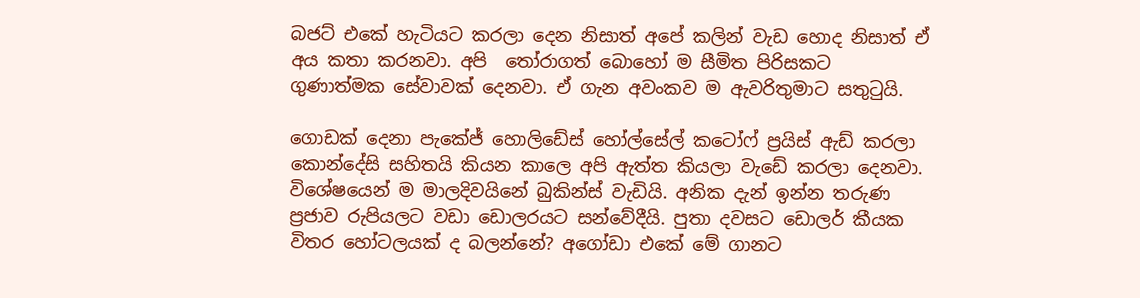බජට් එකේ හැටියට කරලා දෙන නිසාත් අපේ කලින් වැඩ හොද නිසාත් ඒ අය කතා කරනවා. අපි  තෝරාගත් බොහෝ ම සීමිත පිරිසකට ගුණාත්මක සේවාවක් දෙනවා. ඒ ගැන අවංකව ම ඇවරිතුමාට සතුටුයි.

ගොඩක් දෙනා පැකේජ් හොලිඩේස් හෝල්සේල් කටෝෆ් ප්‍රයිස් ඇඩ් කරලා කොන්දේසි සහිතයි කියන කාලෙ අපි ඇත්ත කියලා වැඩේ කරලා දෙනවා. විශේෂයෙන් ම මාලදිවයිනේ බුකින්ස් වැඩියි. අනික දැන් ඉන්න තරුණ ප්‍රජාව රුපියලට වඩා ඩොලරයට සන්වේදීයි. පුතා දවසට ඩොලර් කීයක විතර හෝටලයක් ද බලන්නේ? අගෝඩා එකේ මේ ගානට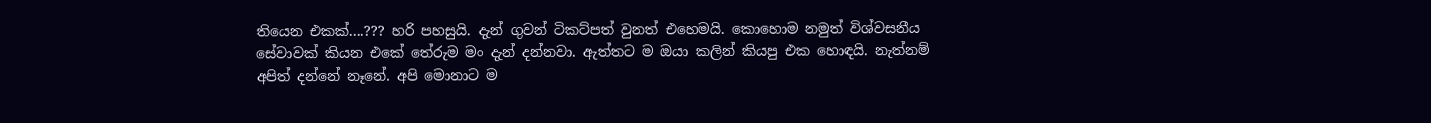තියෙන එකක්....??? හරි පහසුයි. දැන් ගුවන් ටිකට්පත් වුනත් එහෙමයි. කොහොම නමුත් විශ්වසනීය සේවාවක් කියන එකේ තේරුම මං දැන් දන්නවා. ඇත්තට ම ඔයා කලින් කියපු එක හොඳයි. නැත්නම් අපිත් දන්නේ නෑනේ. අපි මොනාට ම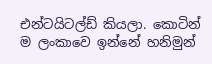එන්ටයිටල්ඩ් කියලා. කොටින් ම ලංකාවෙ ඉන්නේ හනිමුන්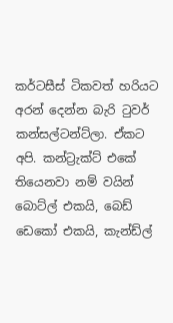කර්ටසීස් ටිකවත් හරියට අරන් දෙන්න බැරි ටුවර් කන්සල්ටන්ට්ලා. ඒකට අපි. කන්ට්‍රැක්ට් එකේ තියෙනවා නම් වයින් බොට්ල් එකයි, බෙඩ් ඩෙකෝ එකයි, කැන්ඩ්ල්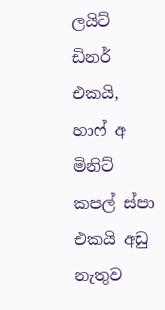ලයිට් ඩිනර් එකයි, හාෆ් අ මිනිට් කපල් ස්පා එකයි අඩු නැතුව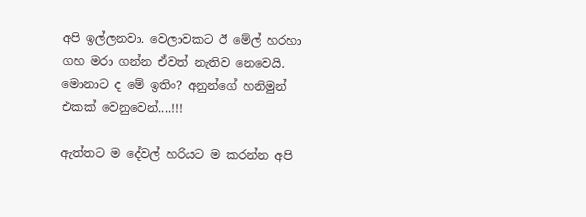අපි ඉල්ලනවා. වෙලාවකට ඊ මේල් හරහා ගහ මරා ගන්න ඒවත් නැතිව නෙවෙයි. මොනාට ද මේ ඉතිං? අනුන්ගේ හනිමුන් එකක් වෙනුවෙන්....!!!

ඇත්තට ම දේවල් හරියට ම කරන්න අපි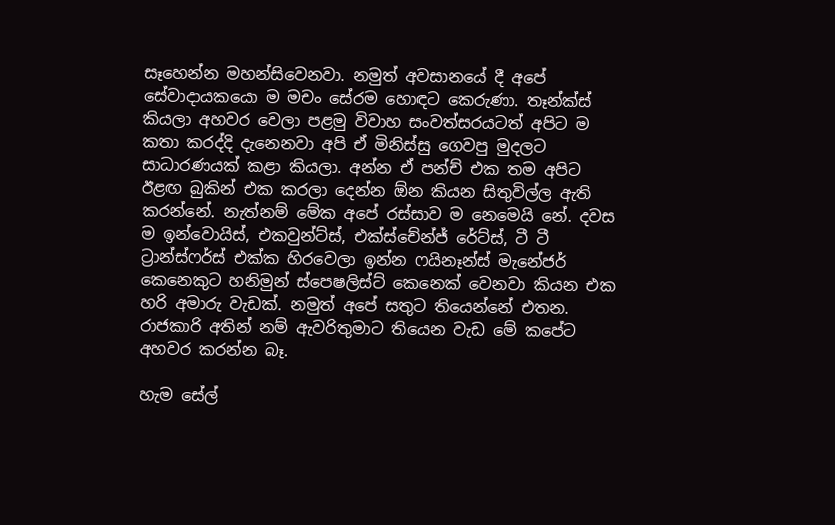සෑහෙන්න මහන්සිවෙනවා. නමුත් අවසානයේ දී අපේ සේවාදායකයො ම මචං සේරම හොඳට කෙරුණා. තෑන්ක්ස් කියලා අහවර වෙලා පළමු විවාහ සංවත්සරයටත් අපිට ම කතා කරද්දි දැනෙනවා අපි ඒ මිනිස්සු ගෙවපු මුදලට සාධාරණයක් කළා කියලා. අන්න ඒ පන්ච් එක තම අපිට ඊළඟ බුකින් එක කරලා දෙන්න ඕන කියන සිතුවිල්ල ඇති කරන්නේ. නැත්නම් මේක අපේ රස්සාව ම නෙමෙයි නේ. දවස ම ඉන්වොයිස්, එකවුන්ට්ස්, එක්ස්චේන්ජ් රේට්ස්, ටී ටී ට්‍රාන්ස්ෆර්ස් එක්ක හිරවෙලා ඉන්න ෆයිනෑන්ස් මැනේජර් කෙනෙකුට හනිමුන් ස්පෙෂලිස්ට් කෙනෙක් වෙනවා කියන එක හරි අමාරු වැඩක්. නමුත් අපේ සතුට තියෙන්නේ එතන. රාජකාරි අතින් නම් ඇවරිතුමාට තියෙන වැඩ මේ කපේට අහවර කරන්න බෑ.

හැම සේල්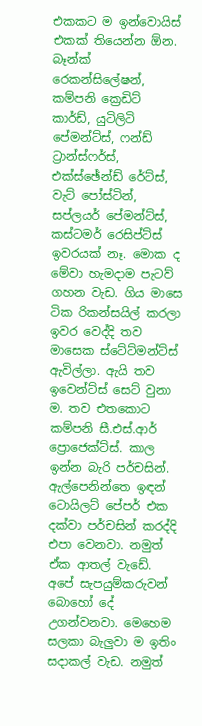එකකට ම ඉන්වොයිස් එකක් තියෙන්න ඕන. බෑන්ක් රෙකන්සිලේෂන්, කම්පනි ක්‍රෙඩිට් කාර්ඩ්, යුටිලිටි පේමන්ට්ස්, ෆන්ඩ් ට්‍රාන්ස්ෆර්ස්, එක්ස්ඡේන්ඩ් රේට්ස්, වැට් පෝස්ටින්, සප්ලයර් පේමන්ට්ස්, කස්ටමර් රෙසිප්ට්ස් ඉවරයක් නෑ. මොක ද මේවා හැමදාම පැටව් ගහන වැඩ. ගිය මාසෙ ටික රිකන්සයිල් කරලා ඉවර වෙද්දි තව මාසෙක ස්ටේට්මන්ට්ස් ඇවිල්ලා. ඇයි තව ඉවෙන්ට්ස් සෙට් වුනා ම. තව එතකොට කම්පනි සී.එස්.ආර් ප්‍රොජෙක්ට්ස්. කාල ඉන්න බැරි පර්චසින්. ඇල්පෙනින්තෙ ඉඳන් ටොයිලට් පේපර් එක දක්වා පර්චසින් කරද්දි එපා වෙනවා. නමුත් ඒක ආතල් වැඩේ. අපේ සැපයුම්කරුවන් බොහෝ දේ උගන්වනවා. මෙහෙම සලකා බැලුවා ම ඉතිං සදාකල් වැඩ. නමුත්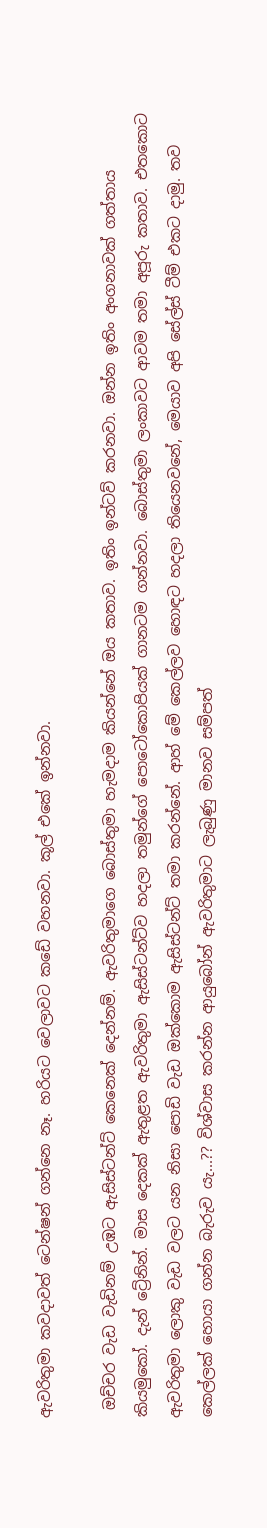ඇවරිතුමා කවදාවත් ටෙන්ෂන් ගන්නෙ නෑ. හරියට වෙලාවට කඩේ වහනවා. කූල් එකේ ඉන්නවා.

 ඔච්චර වැඩ වැඩිනම් උඹට ඇසිස්ටන්ට් කෙනෙක් දෙන්නම්. ඇවරිතුමාගෙ බොස්තුමා හැමදාම කියන්නේ ඔය කතාව. ඉතිං ඉන්ටව් කරනවා. ඔන්න ඉතිං අංගනාවක් ගත්තාය කියමුකෝ. දැන් ට්‍රේනින්. මාස දෙකක් ඇතුළත ඇවරිතුමා ඇසිස්ටන්ට්ව හදලා තමුන්ගේ පොටෝකොපියක් ගානටම ගන්නවා. බොස්තුමා ලංකාවට ආවම තමා අපූරු කතාව. එතකොට ඇවරිතුමා ලොකු වැඩ වලට යන නිසා පොඩි වැඩ ඔක්කොම ඇසිස්ටන්ට් තමා කරන්නේ. ආහ් මේ කෙල්ලව හොඳට හදලා තියෙනවනේ, මෙයාව අපි සේල්ස් ටීම් එකට දාමු. තව කෙල්ලක් හොයා ගන්න බැරුව යැ...?? විශ්වාස කරන්න ආයුබෝන් ඇවරිතුමාට ලැබුණු මානව සම්පත්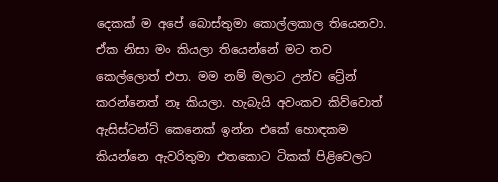දෙකක් ම අපේ බොස්තුමා කොල්ලකාල තියෙනවා. ඒක නිසා මං කියලා තියෙන්නේ මට තව කෙල්ලොත් එපා. මම නම් මලාට උන්ව ට්‍රේන් කරන්නෙත් නෑ කියලා. හැබැයි අවංකව කිව්වොත් ඇසිස්ටන්ට් කෙනෙක් ඉන්න එකේ හොඳකම කියන්නෙ ඇවරිතුමා එතකොට ටිකක් පිළිවෙලට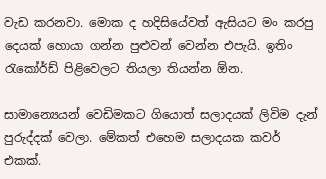වැඩ කරනවා. මොක ද හදිසියේවත් ඇසියට මං කරපු දෙයක් හොයා ගන්න පුළුවන් වෙන්න එපැයි. ඉතිං රැකෝර්ඩ් පිළිවෙලට තියලා තියන්න ඕන.

සාමාන්‍යෙයන් වෙඩිමකට ගියොත් සලාදයක් ලිවිම දැන් පුරුද්දක් වෙලා. මේකත් එහෙම සලාදයක කවර් එකක්.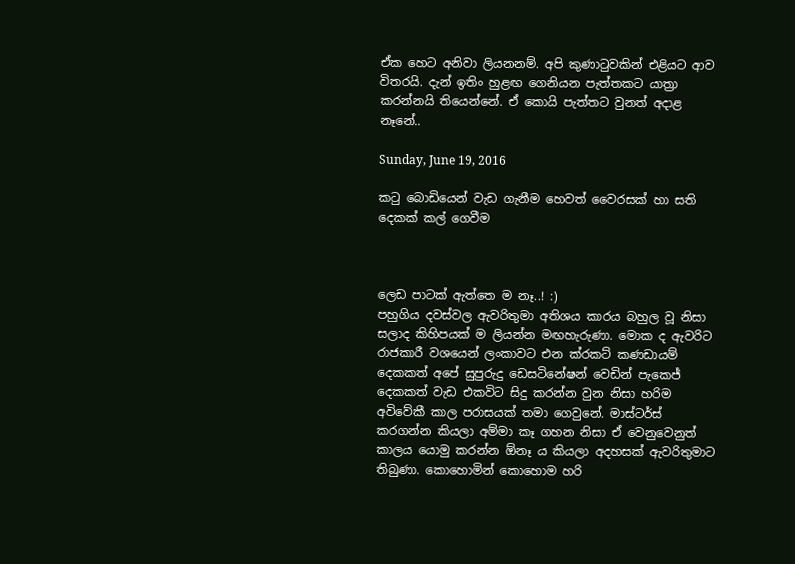ඒක හෙට අනිවා ලියනනම්. අපි කුණාටුවකින් එළියට ආව විතරයි. දැන් ඉතිං හුළඟ ගෙනියන පැත්තකට යාත්‍රා කරන්නයි තියෙන්නේ. ඒ කොයි පැත්තට වුනත් අදාළ නෑනේ..

Sunday, June 19, 2016

කටු බොඩියෙන් වැඩ ගැනීම හෙවත් වෛරසක් හා සති දෙකක් කල් ගෙවීම



ලෙඩ පාටක් ඇත්තෙ ම නෑ..! :)
පහුගිය දවස්වල ඇවරිතුමා අතිශය කාරය බහුල වූ නිසා සලාද කිහිපයක් ම ලියන්න මඟහැරුණා. මොක ද ඇවරිට රාජකාරී වශයෙන් ලංකාවට එන ක්රකට් කණඩායම් දෙකකත් අපේ සුපුරුදු ඩෙසටිනේෂන් වෙඩින් පැකෙජ් දෙකකත් වැඩ එකවිට සිදු කරන්න වුන නිසා හරිම අවිවේකී කාල පරාසයක් තමා ගෙවුනේ. මාස්ටර්ස් කරගන්න කියලා අම්මා කෑ ගහන නිසා ඒ වෙනුවෙනුත් කාලය යොමු කරන්න ඕනෑ ය කියලා අදහසක් ඇවරිතුමාට තිබුණා. කොහොමින් කොහොම හරි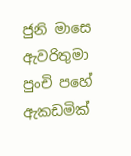ජුනි මාසෙ ඇවරිතුමා පුංචි පහේ ඇකඩමික්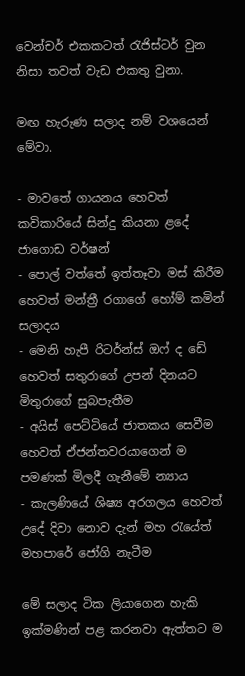වෙන්චර් එකකටත් රැජිස්ටර් වුන නිසා තවත් වැඩ එකතු වුනා.

මඟ හැරුණ සලාද නම් වශයෙන් මේවා.

- මාවතේ ගායනය හෙවත් කවිකාරියේ සින්දු කියනා ළදේ ජාගොඩ වර්ෂන්
- පොල් වත්තේ ඉත්තෑවා මස් කිරීම හෙවත් මන්ත්‍රී රගාගේ හෝම් කමින් සලාදය
- මෙනි හැපී රිටර්න්ස් ඔෆ් ද ඩේ හෙවත් සතුරාගේ උපන් දිනයට මිතුරාගේ සුබපැතීම
- අයිස් පෙට්ටියේ ජාතකය සෙවීම හෙවත් ඒජන්තවරයාගෙන් ම පමණක් මිලදී ගැනීමේ න්‍යාය
- කැලණියේ ශිෂ්‍ය අරගලය හෙවත් උදේ දිවා නොව දැන් මහ රැයේත් මහපාරේ ජෝගි නැටීම

මේ සලාද ටික ලියාගෙන හැකි ඉක්මණින් පළ කරනවා ඇත්තට ම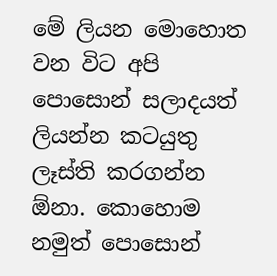මේ ලියන මොහොත වන විට අපි පොසොන් සලාදයත් ලියන්න කටයුතු ලෑස්ති කරගන්න ඕනා. කොහොම නමුත් පොසොන්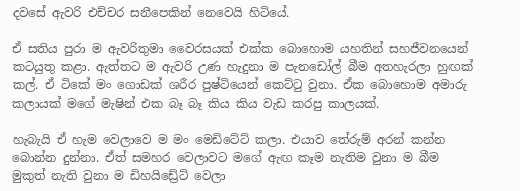දවසේ ඇවරි එච්චර සනීපෙකින් නෙවෙයි හිටියේ.

ඒ සතිය පුරා ම ඇවරිතුමා වෛරසයක් එක්ක බොහොම යහතින් සහජීවනයෙන් කටයුතු කළා. ඇත්තට ම ඇවරි උණ හැදුනා ම පැනඩෝල් බීම අතහැරලා හුඟක් කල්. ඒ ටිකේ මං ගොඩක් ශරීර පුෂ්ටියෙන් කෙට්ටු වුනා. ඒක බොහොම අමාරු කලායක් මගේ මැෂින් එක බෑ බෑ කිය කිය වැඩ කරපු කාලයක්.

හැබැයි ඒ හැම වෙලාවෙ ම මං මෙඩිටේට් කලා. එයාව තේරුම් අරන් කන්න බොන්න දුන්නා. ඒත් සමහර වෙලාවට මගේ ඇඟ කෑම නැතිම වුනා ම බීම මුකුත් නැති වුනා ම ඩිහයිඩ්‍රේට් වෙලා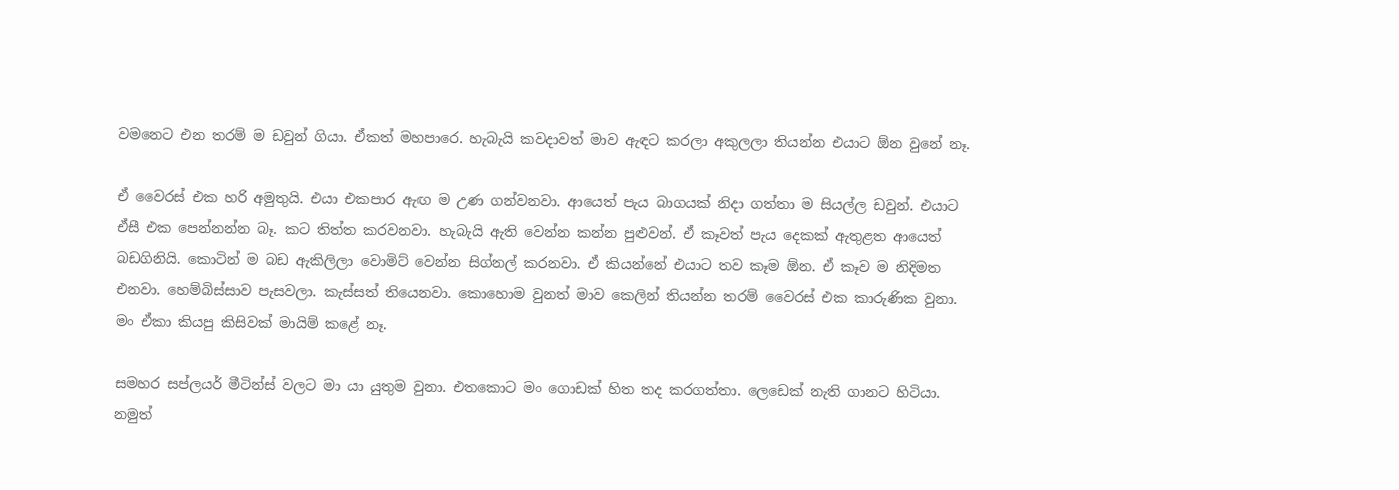වමනෙට එන තරම් ම ඩවුන් ගියා. ඒකත් මහපාරෙ. හැබැයි කවදාවත් මාව ඇඳට කරලා අකුලලා තියන්න එයාට ඕන වුනේ නෑ.

ඒ වෛරස් එක හරි අමුතුයි. එයා එකපාර ඇඟ ම උණ ගන්වනවා. ආයෙත් පැය බාගයක් නිදා ගත්තා ම සියල්ල ඩවුන්. එයාට ඒසී එක පෙන්නන්න බෑ. කට තිත්ත කරවනවා. හැබැයි ඇති වෙන්න කන්න පුළුවන්. ඒ කෑවත් පැය දෙකක් ඇතුළත ආයෙත් බඩගිනියි. කොටින් ම බඩ ඇකිලිලා වොමිට් වෙන්න සිග්නල් කරනවා. ඒ කියන්නේ එයාට තව කෑම ඕන. ඒ කෑව ම නිදිමත එනවා. හෙම්බිස්සාව පැසවලා. කැස්සත් තියෙනවා. කොහොම වුනත් මාව කෙලින් තියන්න තරම් වෛරස් එක කාරුණික වුනා. මං ඒකා කියපු කිසිවක් මායිම් කළේ නෑ.

සමහර සප්ලයර් මීටින්ස් වලට මා යා යුතුම වුනා. එතකොට මං ගොඩක් හිත තද කරගත්තා. ලෙඩෙක් නැති ගානට හිටියා. නමුත්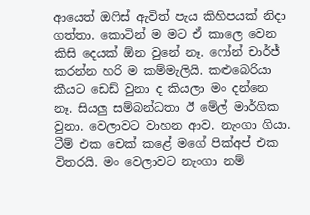ආයෙත් ඔෆිස් ඇවිත් පැය කිහිපයක් නිදා ගත්තා. කොටින් ම මට ඒ කාලෙ වෙන කිසි දෙයක් ඕන වුනේ නෑ. ෆෝන් චාර්ජ් කරන්න හරි ම කම්මැලියි. කළුබෙරියා කීයට ඩෙඩ් වුනා ද කියලා මං දන්නෙ නෑ. සියලු සම්බන්ධතා ඊ මේල් මාර්ගික වුනා. වෙලාවට වාහන ආව. නැංගා ගියා. ටීම් එක චෙක් කළේ මගේ පික්අප් එක විතරයි. මං වෙලාවට නැංගා නම්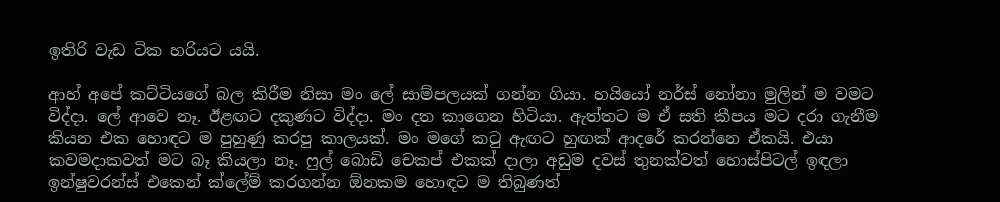ඉතිරි වැඩ ටික හරියට යයි.

ආහ් අපේ කට්ටියගේ බල කිරීම නිසා මං ලේ සාම්පලයක් ගන්න ගියා. හයියෝ නර්ස් නෝනා මුලින් ම වමට විද්දා. ලේ ආවෙ නෑ. ඊළඟට දකුණට විද්දා. මං දත කාගෙන හිටියා. ඇත්තට ම ඒ සති කීපය මට දරා ගැනීම කියන එක හොඳට ම පුහුණු කරපු කාලයක්. මං මගේ කටු ඇඟට හුඟක් ආදරේ කරන්නෙ ඒකයි. එයා කවමදාකවත් මට බෑ කියලා නෑ. ෆුල් බොඩි චෙකප් එකක් දාලා අඩුම දවස් තුනක්වත් හොස්පිටල් ඉඳලා ඉන්ෂුවරන්ස් එකෙන් ක්ලේම් කරගන්න ඕනකම හොඳට ම තිබුණත්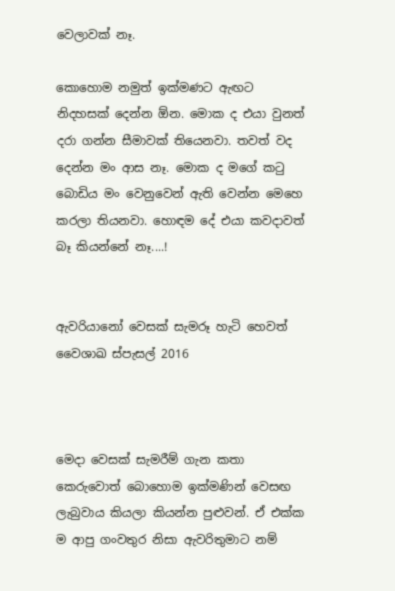වෙලාවක් නෑ.

කොහොම නමුත් ඉක්මණට ඇඟට නිදහසක් දෙන්න ඕන. මොක ද එයා වුනත් දරා ගන්න සීමාවක් තියෙනවා. තවත් වද දෙන්න මං ආස නෑ. මොක ද මගේ කටු බොඩිය මං වෙනුවෙන් ඇති වෙන්න මෙහෙ කරලා තියනවා. හොඳම දේ එයා කවදාවත් බෑ කියන්නේ නෑ....!


ඇවරියානෝ වෙසක් සැමරූ හැටි හෙවත් වෛශාඛ ස්පැසල් 2016



මෙදා වෙසක් සැමරීම් ගැන කතා කෙරුවොත් බොහොම ඉක්මණින් වෙසඟ ලැබුවාය කියලා කියන්න පුළුවන්. ඒ එක්ක ම ආපු ගංවතුර නිසා ඇවරිතුමාට නම්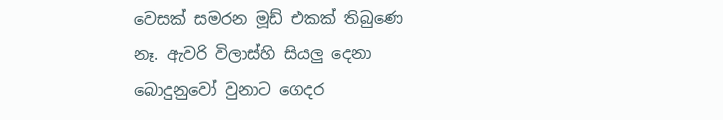වෙසක් සමරන මූඩ් එකක් තිබුණෙ නෑ. ඇවරි විලාස්හි සියලු දෙනා බොදුනුවෝ වුනාට ගෙදර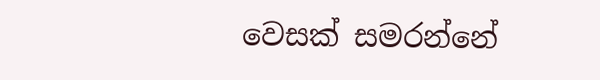වෙසක් සමරන්නේ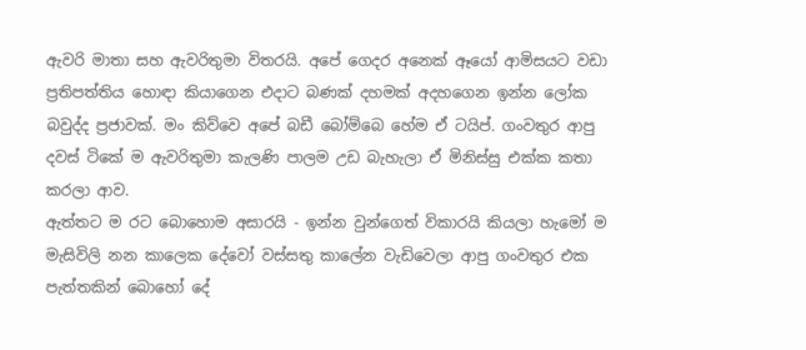ඇවරි මාතා සහ ඇවරිතුමා විතරයි. අපේ ගෙදර අනෙක් ඈයෝ ආමිසයට වඩා ප්‍රතිපත්තිය හොඳා කියාගෙන එදාට බණක් දහමක් අදහගෙන ඉන්න ලෝක බවුද්ද ප්‍රජාවක්. මං කිව්වෙ අපේ බඩී බෝම්බෙ හේම ඒ ටයිප්. ගංවතුර ආපු දවස් ටිකේ ම ඇවරිතුමා කැලණි පාලම උඩ බැහැලා ඒ මිනිස්සු එක්ක කතා කරලා ආව.
ඇත්තට ම රට බොහොම අසාරයි - ඉන්න වුන්ගෙත් විකාරයි කියලා හැමෝ ම මැසිවිලි නන කාලෙක දේවෝ වස්සතු කාලේන වැඩිවෙලා ආපු ගංවතුර එක පැත්තකින් බොහෝ දේ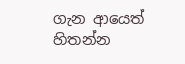ගැන ආයෙත් හිතන්න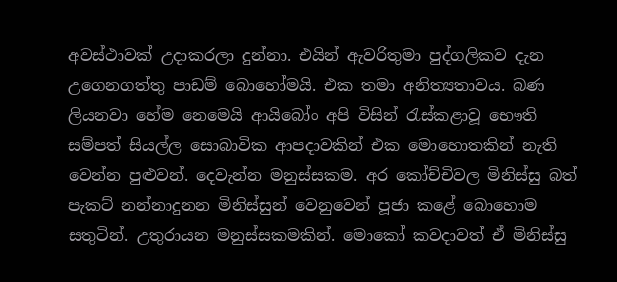අවස්ථාවක් උදාකරලා දුන්නා. එයින් ඇවරිතුමා පුද්ගලිකව දැන උගෙනගත්තු පාඩම් බොහෝමයි. එක තමා අනිත්‍යතාවය. බණ ලියනවා හේම නෙමෙයි ආයිබෝං අපි විසින් රැස්කළාවූ භෞති සම්පත් සියල්ල සොබාවික ආපදාවකින් එක මොහොතකින් නැති වෙන්න පුළුවන්. දෙවැන්න මනුස්සකම. අර කෝච්චිවල මිනිස්සු බත් පැකට් නන්නාදුනන මිනිස්සුන් වෙනුවෙන් පූජා කළේ බොහොම සතුටින්. උතුරායන මනුස්සකමකින්. මොකෝ කවදාවත් ඒ මිනිස්සු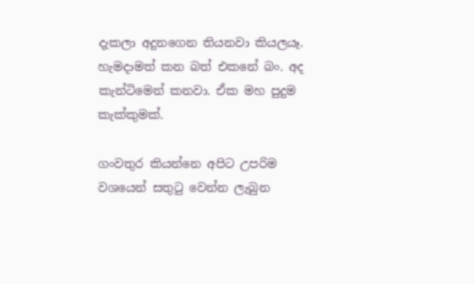දැකලා අදුනගෙන තියනවා කියලයෑ. හැමදාමත් කන බත් එකනේ බං. අද කැන්ටිමෙන් කනවා. ඒක මහ පුදුම කැක්කුමක්.

ගංවතුර කියන්නෙ අපිට උපරිම වශයෙන් සතුටු වෙන්න ලැබුන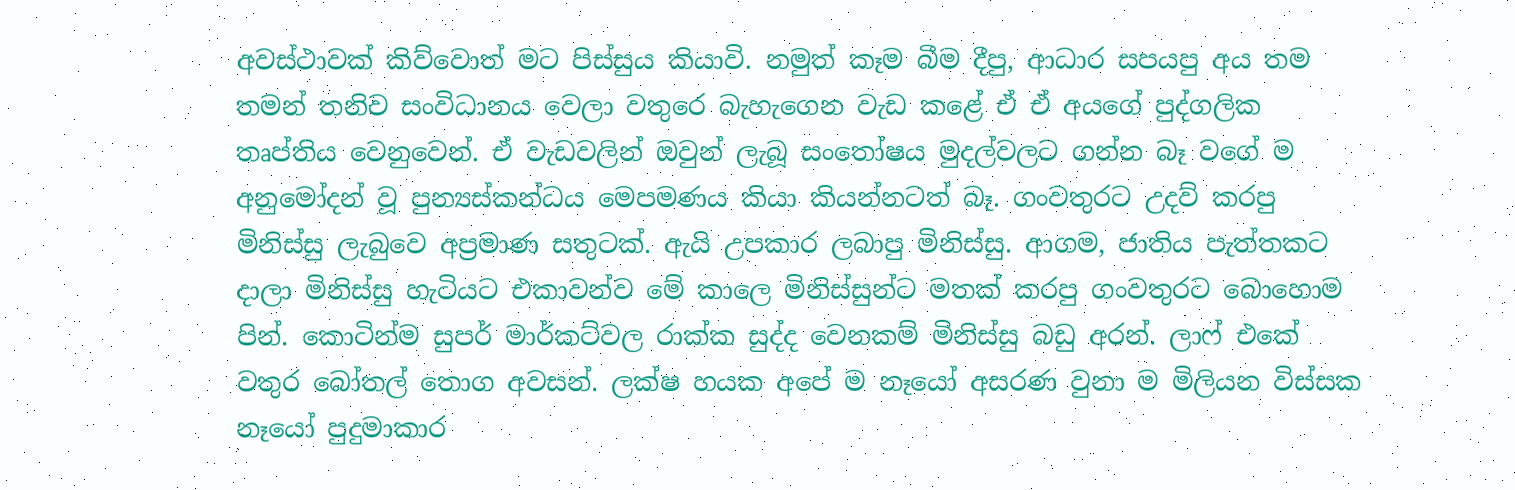අවස්ථාවක් කිව්වොත් මට පිස්සුය කියාවි. නමුත් කෑම බීම දීපු, ආධාර සපයපු අය තම තමන් තනිව සංවිධානය වෙලා වතුරෙ බැහැගෙන වැඩ කළේ ඒ ඒ අයගේ පුද්ගලික තෘප්තිය වෙනුවෙන්. ඒ වැඩවලින් ඔවුන් ලැබූ සංතෝෂය මුදල්වලට ගන්න බෑ වගේ ම අනුමෝදන් වූ පුන්‍යස්කන්ධය මෙපමණය කියා කියන්නටත් බෑ. ගංවතුරට උදව් කරපු මිනිස්සු ලැබුවෙ අප්‍රමාණ සතුටක්. ඇයි උපකාර ලබාපු මිනිස්සු. ආගම, ජාතිය පැත්තකට දාලා මිනිස්සු හැටියට එකාවන්ව මේ කාලෙ මිනිස්සුන්ට මතක් කරපු ගංවතුරට බොහොම පින්. කොටින්ම සුපර් මාර්කට්වල රාක්ක සුද්ද වෙනකම් මිනිස්සු බඩු අරන්. ලාෆ් එකේ වතුර බෝතල් තොග අවසන්. ලක්ෂ හයක අපේ ම නෑයෝ අසරණ වුනා ම මිලියන විස්සක නෑයෝ පුදුමාකාර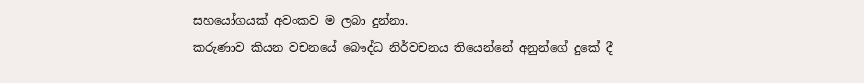සහයෝගයක් අවංකව ම ලබා දුන්නා.
කරුණාව කියන වචනයේ බෞද්ධ නිර්වචනය තියෙන්නේ අනුන්ගේ දුකේ දී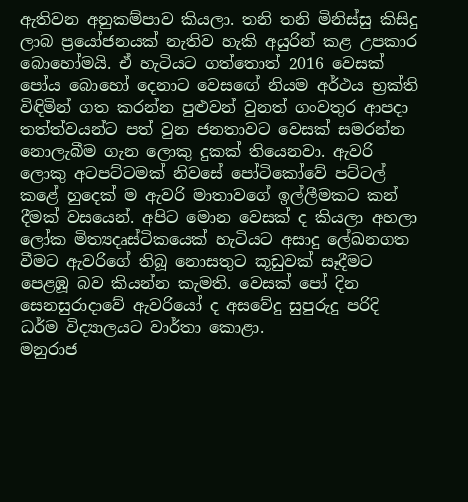ඇතිවන අනුකම්පාව කියලා. තනි තනි මිනිස්සු කිසිදු ලාබ ප්‍රයෝජනයක් නැතිව හැකි අයුරින් කළ උපකාර බොහෝමයි. ඒ හැටියට ගත්තොත් 2016 වෙසක් පෝය බොහෝ දෙනාට වෙසඟේ නියම අර්ථය භ්‍රක්ති විඳිමින් ගත කරන්න පුළුවන් වුනත් ගංවතුර ආපදා තත්ත්වයන්ට පත් වුන ජනතාවට වෙසක් සමරන්න නොලැබීම ගැන ලොකු දුකක් තියෙනවා. ඇවරි ලොකු අටපට්ටමක් නිවසේ පෝටිකෝවේ පට්ටල් කළේ හුදෙක් ම ඇවරි මාතාවගේ ඉල්ලීමකට කන් දීමක් වසයෙන්. අපිට මොන වෙසක් ද කියලා අහලා ලෝක මිත්‍යදෘස්ටිකයෙක් හැටියට අසාදු ලේඛනගත වීමට ඇවරිගේ තිබූ නොසතුට කූඩුවක් සෑදීමට පෙළඹූ බව කියන්න කැමති. වෙසක් පෝ දින සෙනසුරාදාවේ ඇවරියෝ ද අසවේදු සුපුරුදු පරිදි ධර්ම විද්‍යාලයට වාර්තා කොළා.
මනුරාජ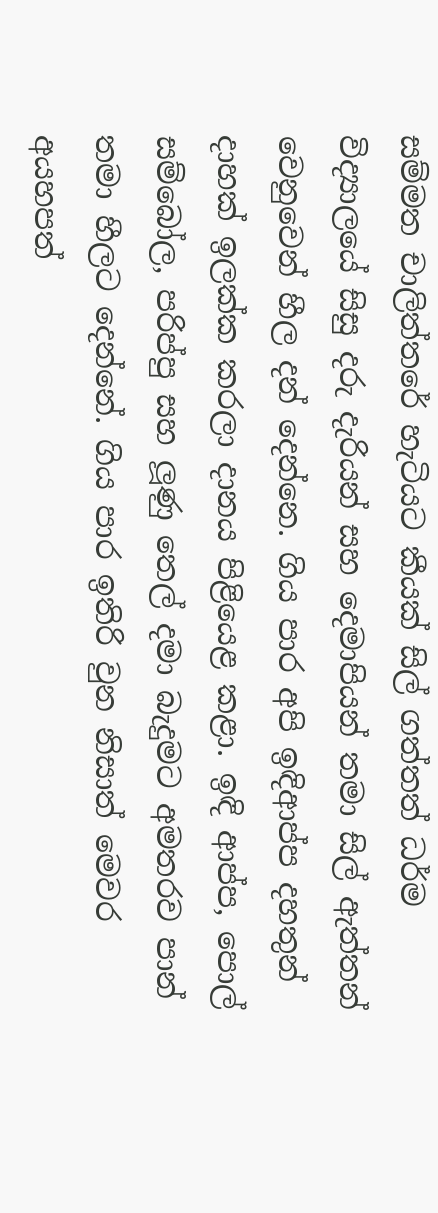සම්මත චාලිත්තරේ හැටියට කීයක් සිල් ගත්තත් ධර්ම විද්‍යාලයේ සිසු දරු දැරියන් සහ දෙමාපියන් තමා සිල් ඇත්තන් වෙනුවෙන් හීල දන් දෙන්නෙ. ගිය පාර අපි ඉඳිආප්ප දහතුන් දාහක් ඉලක්ක කරලා දානය පිළියෙළ කළා. ඉඳි ආප්ප, පොල් සම්බෝල, පරිප්පු සහ ලූණු තෙල් දමා බැදුමට අමතරව පාන් තමා හීලට දෙන්නේ. ගිය පාර ඉතිරි වුන නිසාත් මෙවර අයහපත්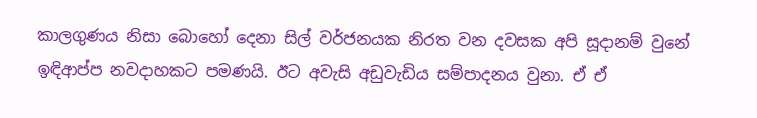කාලගුණය නිසා බොහෝ දෙනා සිල් වර්ජනයක නිරත වන දවසක අපි සූදානම් වුනේ ඉඳිආප්ප නවදාහකට පමණයි. ඊට අවැසි අඩුවැඩිය සම්පාදනය වුනා. ඒ ඒ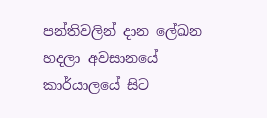පන්තිවලින් දාන ලේඛන හදලා අවසානයේ කාර්යාලයේ සිට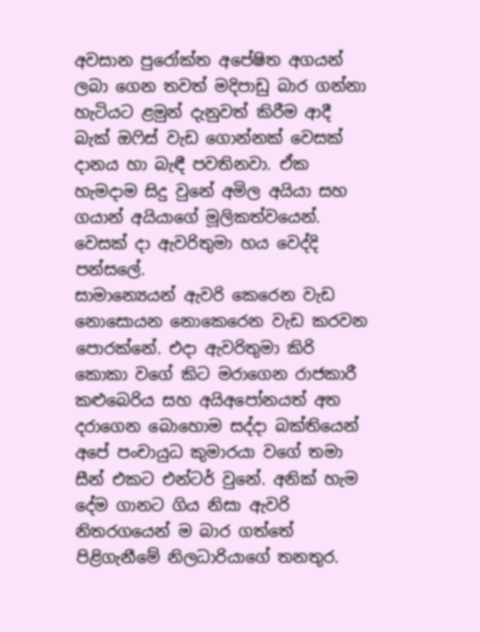අවසාන පුරෝක්ත අපේෂිත අගයන් ලබා ගෙන තවත් මදිපාඩු බාර ගන්නා හැටියට ළමුන් දැනුවත් කිරීම ආදී බැක් ඔෆිස් වැඩ ගොන්නක් වෙසක් දානය හා බැඳී පවතිනවා. ඒක හැමදාම සිදු වුනේ අමිල අයියා සහ ගයාන් අයියාගේ මූලිකත්වයෙන්. වෙසක් දා ඇවරිතුමා හය වෙද්දි පන්සලේ.
සාමාන්‍යෙයන් ඇවරි කෙරෙන වැඩ නොසොයන නොකෙරෙන වැඩ කරවන පොරක්නේ. එදා ඇවරිතුමා කිරි කොකා වගේ කිට මරාගෙන රාජකාරී කළුබෙරිය සහ අයිඅපෝනයත් අත දරාගෙන බොහොම සද්දා බක්තියෙන් අපේ පංචායුධ කුමාරයා වගේ තමා සීන් එකට එන්ටර් වුනේ. අනික් හැම දේම ගානට ගිය නිසා ඇවරි නිතරගයෙන් ම බාර ගත්තේ පිළිගැනීමේ නිලධාරියාගේ තනතුර.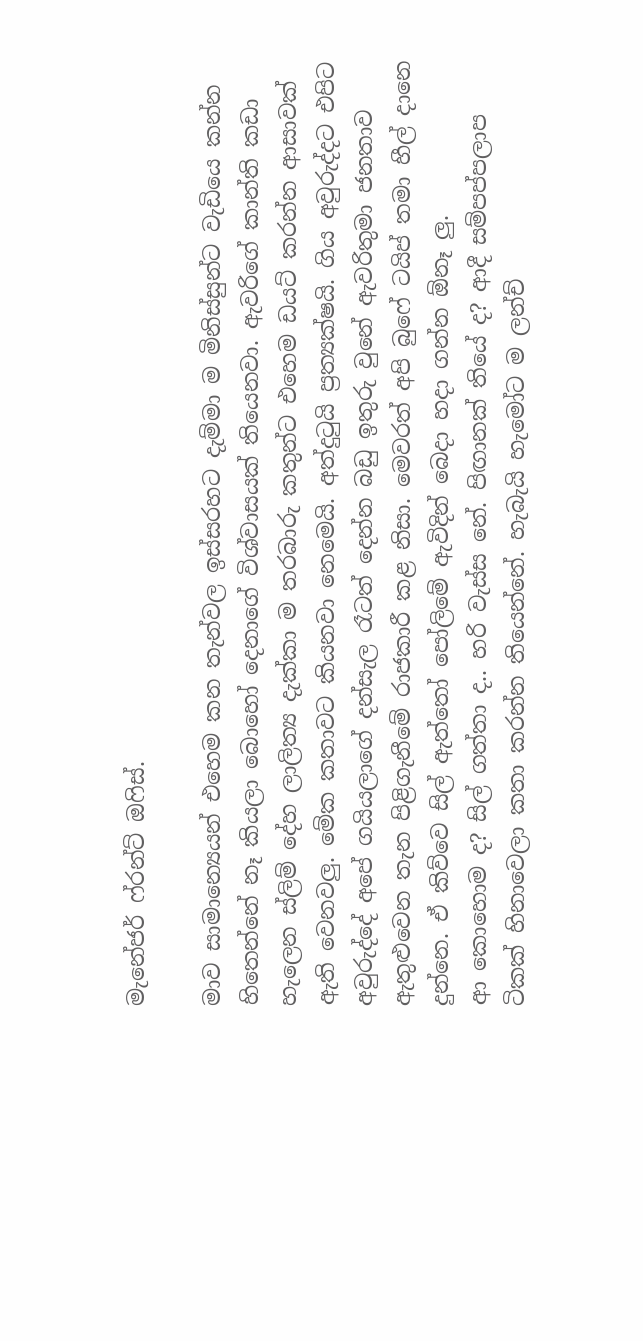මැනේජර් ෆ්රන්ට් ඔෆිස්.

මාව සාමාන්‍යෙයන් එහෙම කන තැන්වල ඉස්සරහට දැම්මා ම මිනිස්සුන්ට වැඩියෙ කන්න හිතෙන්නේ නෑ කියලා බොහෝ දෙනාගේ විශ්වාසයක් තියෙනවා. ඇවරිගේ කාන්ති කඩා හැලෙන ස්ලිම් දේහ ලාලිත්‍ය දැක්කා ම තරබාරු කතුන්ට එහෙම ඩයට් කරන්න ආසාවක් ඇති වෙනවලු. මේක කතාවට කියනවා නෙමෙයි. අත්දුටුයි ප්‍රත්‍යක්ෂයි. ගිය අවුරුද්දට එපිට අවුරුද්දේ අපේ ගයියලාගේ දන්සැල රෑටත් දෙන්න බඩු ඉතුරු වුනේ ඇවරිතුමා ජනතාව ඇතුළුවෙන තැන පිළිගැනීමේ රාජකාරී කළ නිසා. මෙවරත් අපි බුෆේ ටයිප් තමා හීල් දානෙ දුන්නෙ. ඒ කිව්වෙ සිල් ඇත්තෝ පෝලිමේ ඇවිදින් බෙදා හදා ගන්න ඕනෑ ලු.
ආ කොහොම ද? සිල් ගත්තා ද.. හරි වැස්ස නේ. පිඟානක් තියේ ද? ආදී සම්පප්පලාප ටිකක් හිනාවෙලා කතා කරන්න තියෙන්නේ. හැබැයි හැමෝට ම ලන්ච්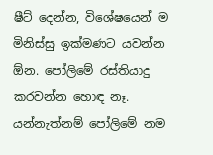ෂීට් දෙන්න, විශේෂයෙන් ම මිනිස්සු ඉක්මණට යවන්න ඕන. පෝලිමේ රස්තියාදු කරවන්න හොඳ නෑ. යන්නැත්නම් පෝලිමේ නම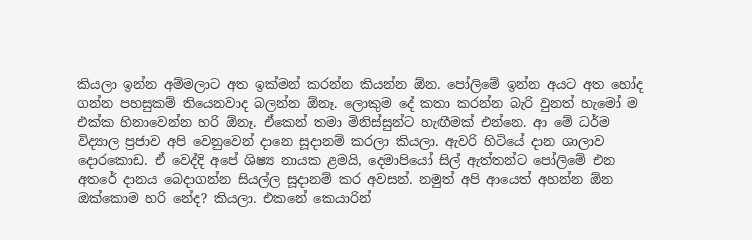කියලා ඉන්න අම්මලාට අත ඉක්මන් කරන්න කියන්න ඕන. පෝලිමේ ඉන්න අයට අත හෝද ගන්න පහසුකම් තියෙනවාද බලන්න ඕනෑ. ලොකුම දේ කතා කරන්න බැරි වුනත් හැමෝ ම එක්ක හිනාවෙන්න හරි ඕනෑ. ඒකෙන් තමා මිනිස්සුන්ට හැඟීමක් එන්නෙ. ආ මේ ධර්ම විද්‍යාල ප්‍රජාව අපි වෙනුවෙන් දානෙ සූදානම් කරලා කියලා. ඇවරි හිටියේ දාන ශාලාව දොරකොඩ. ඒ වෙද්දි අපේ ශිෂ්‍ය නායක ළමයි, දෙමාපියෝ සිල් ඇත්තන්ට පෝලිමේ එන අතරේ දානය බෙදාගන්න සියල්ල සූදානම් කර අවසන්. නමුත් අපි ආයෙත් අහන්න ඕන ඔක්කොම හරි නේද? කියලා. එකනේ කෙයාරින්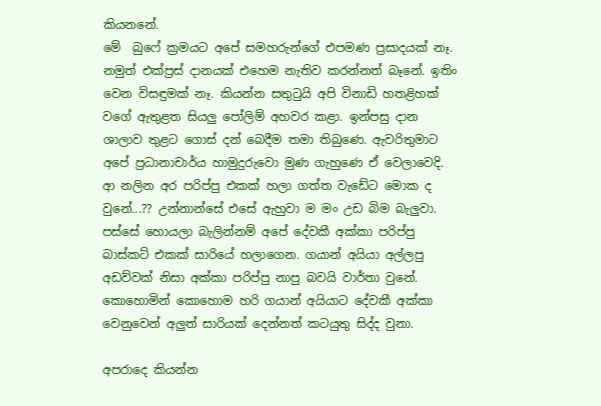කියනනේ.
මේ  බුෆේ ක්‍රමයට අපේ සමහරුන්ගේ එපමණ ප්‍රසාදයක් නෑ. නමුත් එක්ප්‍රස් දානයක් එහෙම නැතිව කරන්නත් බෑනේ. ඉතිං වෙන විසඳුමක් නෑ. කියන්න සතුටුයි අපි විනාඩි හතළිහක් වගේ ඇතුළත සියලු පෝලිම් අහවර කළා. ඉන්පසු දාන ශාලාව තුළට ගොස් දන් බෙදීම තමා තිබුණෙ. ඇවරිතුමාට අපේ ප්‍රධානාචාර්ය හාමුදුරුවො මුණ ගැහු‍ණෙ ඒ වෙලාවෙදි. ආ නලින අර පරිප්පු එකක් හලා ගත්ත වැඩේට මොක ද වුනේ...?? උන්නාන්සේ එසේ ඇහුවා ම මං උඩ බිම බැලුවා. පස්සේ හොයලා බැලින්නම් අපේ දේවකී අක්කා පරිප්පු බාස්කට් එකක් සාරියේ හලාගෙන. ගයාන් අයියා අල්ලපු අඩව්වක් නිසා අක්කා පරිප්පු නාපු බවයි වාර්තා වුනේ. කොහොමින් කොහොම හරි ගයාන් අයියාට දේවකී අක්කා වෙනුවෙන් අලුත් සාරියක් දෙන්නත් කටයුතු සිද්ද වුනා.

අපරාදෙ කියන්න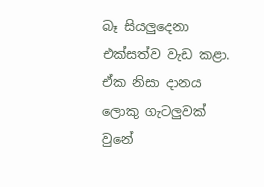බෑ සියලුදෙනා එක්සත්ව වැඩ කළා. ඒක නිසා දානය ලොකු ගැටලුවක් වුනේ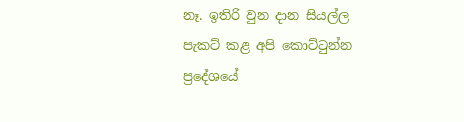නෑ. ඉතිරි වුන දාන සියල්ල පැකට් කළ අපි කොට්ටුන්න ප්‍රදේශයේ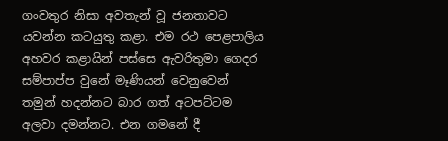ගංවතුර නිසා අවතැන් වූ ජනතාවට යවන්න කටයුතු කළා. එම රථ පෙළපාලිය අහවර කළායින් පස්සෙ ඇවරිතුමා ගෙදර සම්පාප්ප වුනේ මෑණියන් වෙනුවෙන් තමුන් හදන්නට බාර ගත් අටපට්ටම අලවා දමන්නට. එන ගමනේ දී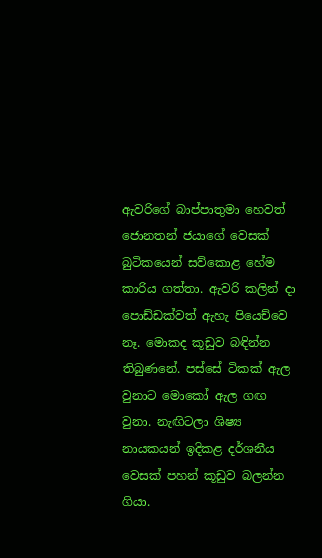ඇවරිගේ බාප්පාතුමා හෙවත් ජොනතන් ජයාගේ වෙසක් බුටිකයෙන් සව්කොළ හේම කාරිය ගත්තා. ඇවරි කලින් දා පොඩ්ඩක්වත් ඇහැ පියෙච්වෙ නෑ. මොකද කූඩුව බඳින්න තිබුණනේ. පස්සේ ටිකක් ඇල වුනාට මොකෝ ඇල ගඟ වුනා. නැඟිටලා ශිෂ්‍ය නායකයන් ඉදිකළ දර්ශනීය වෙසක් පහන් කූඩුව බලන්න ගියා.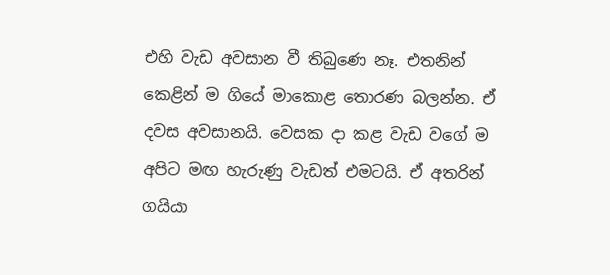එහි වැඩ අවසාන වී තිබුණෙ නෑ. එතනින් කෙළින් ම ගියේ මාකොළ තොරණ බලන්න. ඒ දවස අවසානයි. වෙසක දා කළ වැඩ වගේ ම අපිට මඟ හැරුණු වැඩත් එමටයි. ඒ අතරින් ගයියා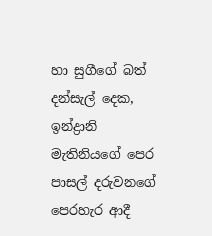හා සුගීගේ බත් දන්සැල් දෙක, ඉන්ද්‍රානි මැතිනියගේ පෙර පාසල් දරුවනගේ පෙරහැර ආදී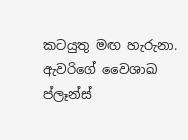කටයුතු මඟ හැරුනා. ඇවරිගේ වෛශාඛ ප්ලෑන්ස්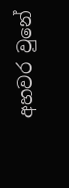අහවර වුනේ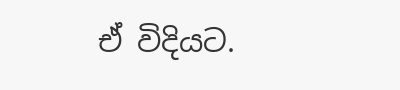ඒ විදියට.